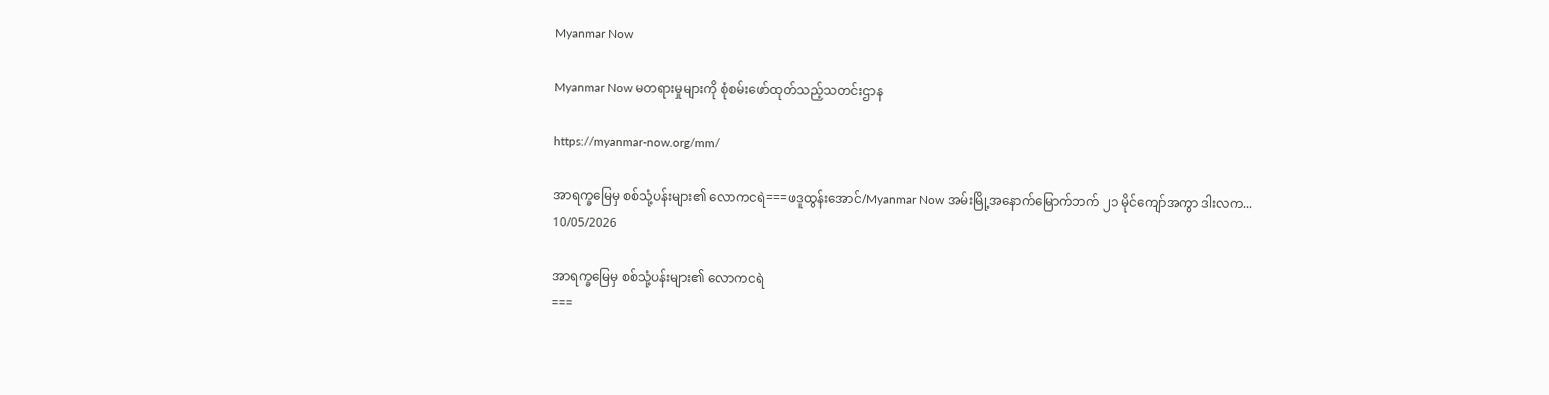Myanmar Now

Myanmar Now မတရားမှုများကို စုံစမ်းဖော်ထုတ်သည့်သတင်းဌာန

https://myanmar-now.org/mm/

အာရက္ခမြေမှ စစ်သုံ့ပန်းများ၏ လောကငရဲ===ဖဒူထွန်းအောင်/Myanmar Now အမ်းမြို့အနောက်မြောက်ဘက် ၂၁ မိုင်ကျော်အကွာ ဒါးလက...
10/05/2026

အာရက္ခမြေမှ စစ်သုံ့ပန်းများ၏ လောကငရဲ
===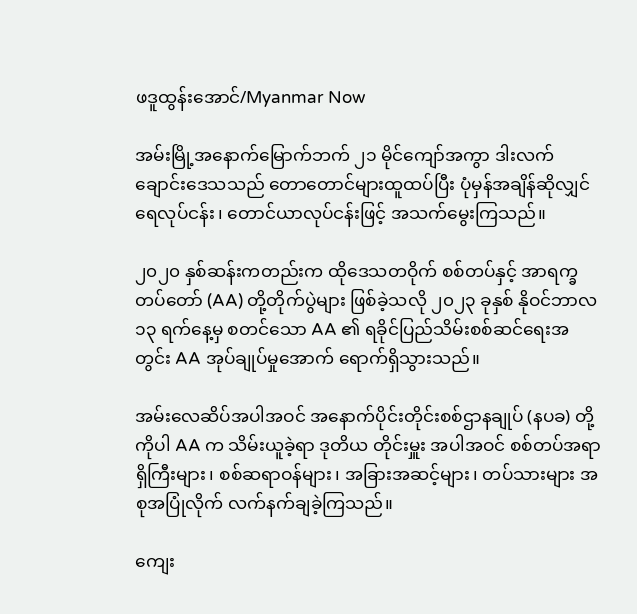ဖဒူထွန်းအောင်/Myanmar Now

အမ်းမြို့အနောက်မြောက်ဘက် ၂၁ မိုင်ကျော်အကွာ ဒါးလက်ချောင်းဒေသသည် တောတောင်များထူထပ်ပြီး ပုံမှန်အချိန်ဆိုလျှင် ရေလုပ်ငန်း၊ တောင်ယာလုပ်ငန်းဖြင့် အသက်မွေးကြသည်။

၂၀၂၀ နှစ်ဆန်းကတည်းက ထိုဒေသတဝိုက် စစ်တပ်နှင့် အာရက္ခတပ်တော် (AA) တို့တိုက်ပွဲများ ဖြစ်ခဲ့သလို ၂၀၂၃ ခုနှစ် နိုဝင်ဘာလ ၁၃ ရက်နေ့မှ စတင်သော AA ၏ ရခိုင်ပြည်သိမ်းစစ်ဆင်ရေးအတွင်း AA အုပ်ချုပ်မှုအောက် ရောက်ရှိသွားသည်။

အမ်းလေဆိပ်အပါအဝင် အနောက်ပိုင်းတိုင်းစစ်ဌာနချုပ် (နပခ) တို့ကိုပါ AA က သိမ်းယူခဲ့ရာ ဒုတိယ တိုင်းမှူး အပါအဝင် စစ်တပ်အရာရှိကြီးများ၊ စစ်ဆရာဝန်များ၊ အခြားအဆင့်များ၊ တပ်သားများ အစုအပြုံလိုက် လက်နက်ချခဲ့ကြသည်။

ကျေး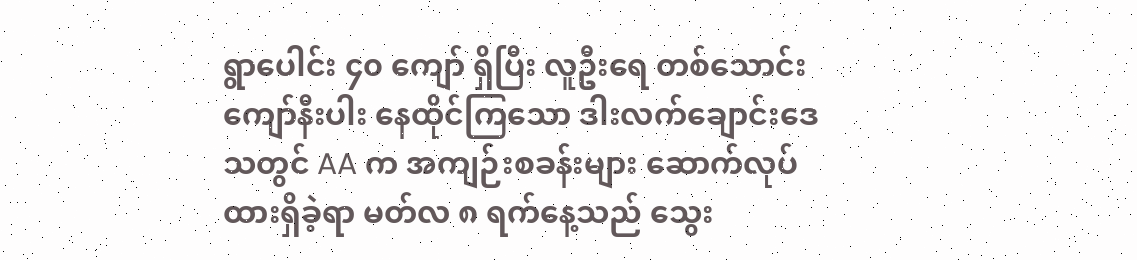ရွာပေါင်း ၄၀ ကျော် ရှိပြီး လူဦးရေ တစ်သောင်းကျော်နီးပါး နေထိုင်ကြသော ဒါးလက်ချောင်းဒေသတွင် AA က အကျဉ်းစခန်းများ ဆောက်လုပ်ထားရှိခဲ့ရာ မတ်လ ၈ ရက်နေ့သည် သွေး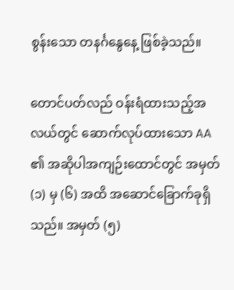စွန်းသော တနင်္ဂနွေနေ့ ဖြစ်ခဲ့သည်။

တောင်ပတ်လည် ဝန်းရံထားသည့်အလယ်တွင် ဆောက်လုပ်ထားသော AA ၏ အဆိုပါအကျဉ်းထောင်တွင် အမှတ် (၁) မှ (၆) အထိ အဆောင်ခြောက်ခုရှိသည်။ အမှတ် (၅)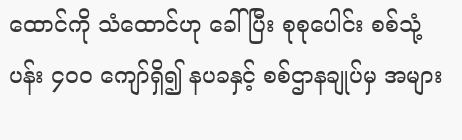ထောင်ကို သံထောင်ဟု ခေါ်ပြီး စုစုပေါင်း စစ်သုံ့ပန်း ၄၀၀ ကျော်ရှိ၍ နပခနှင့် စစ်ဌာနချုပ်မှ အများ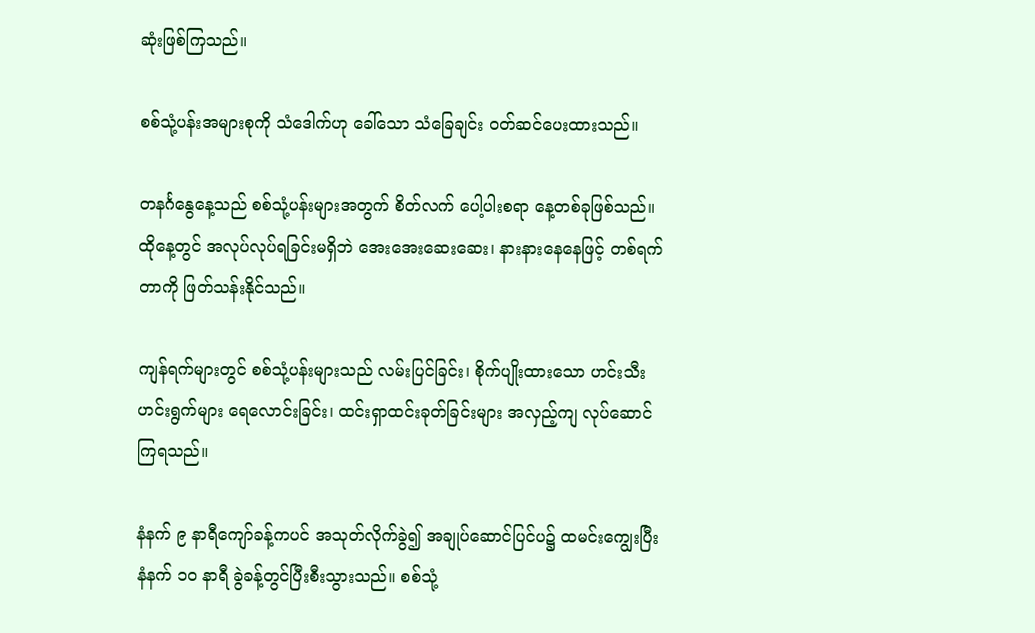ဆုံးဖြစ်ကြသည်။

စစ်သုံ့ပန်းအများစုကို သံဒေါက်ဟု ခေါ်သော သံခြေချင်း ဝတ်ဆင်ပေးထားသည်။

တနင်္ဂနွေနေ့သည် စစ်သုံ့ပန်းများအတွက် စိတ်လက် ပေါ့ပါးစရာ နေ့တစ်ခုဖြစ်သည်။ ထိုနေ့တွင် အလုပ်လုပ်ရခြင်းမရှိဘဲ အေးအေးဆေးဆေး၊ နားနားနေနေဖြင့် တစ်ရက်တာကို ဖြတ်သန်းနိုင်သည်။

ကျန်ရက်များတွင် စစ်သုံ့ပန်းများသည် လမ်းပြင်ခြင်း၊ စိုက်ပျိုးထားသော ဟင်းသီးဟင်းရွက်များ ရေလောင်းခြင်း၊ ထင်းရှာထင်းခုတ်ခြင်းများ အလှည့်ကျ လုပ်ဆောင်ကြရသည်။

နံနက် ၉ နာရီကျော်ခန့်ကပင် အသုတ်လိုက်ခွဲ၍ အချုပ်ဆောင်ပြင်ပ၌ ထမင်းကျွေးပြီး နံနက် ၁၀ နာရီ ခွဲခန့်တွင်ပြီးစီးသွားသည်။ စစ်သုံ့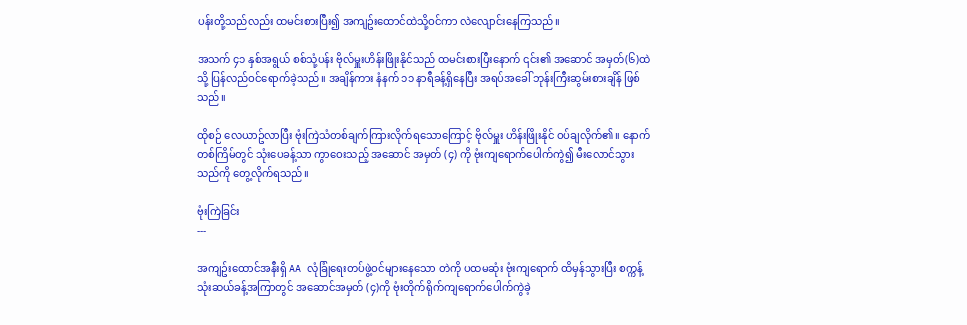ပန်းတို့သည်လည်း ထမင်းစားပြီး၍ အကျဥ်းထောင်ထဲသို့ဝင်ကာ လဲလျောင်းနေကြသည်။

အသက် ၄၁ နှစ်အရွယ် စစ်သုံ့ပန်း ဗိုလ်မှူးဟိန်းဖြိုးနိုင်သည် ထမင်းစားပြီးနောက် ၎င်း၏ အဆောင် အမှတ်(၆)ထဲသို့ ပြန်လည်ဝင်ရောက်ခဲ့သည်။ အချိန်ကား နံနက် ၁၁ နာရီခန့်ရှိနေပြီး အရပ်အခေါ် ဘုန်းကြီးဆွမ်းစားချိန် ဖြစ်သည်။

ထိုစဉ် လေယာဥ်လာပြီး ဗုံးကြဲသံတစ်ချက်ကြားလိုက်ရသောကြောင့် ဗိုလ်မှူး ဟိန်းဖြိုးနိုင် ဝပ်ချလိုက်၏။ နောက်တစ်ကြိမ်တွင် သုံးပေခန့်သာ ကွာဝေးသည့် အဆောင် အမှတ် (၄) ကို ဗုံးကျရောက်ပေါက်ကွဲ၍ မီးလောင်သွားသည်ကို တွေ့လိုက်ရသည်။

ဗုံးကြဲခြင်း
---

အကျဥ်းထောင်အနီးရှိ AA လုံခြုံရေးတပ်ဖွဲ့ဝင်များနေသော တဲကို ပထမဆုံး ဗုံးကျရောက် ထိမှန်သွားပြီး စက္ကန့်သုံးဆယ်ခန့်အကြာတွင် အဆောင်အမှတ် (၄)ကို ဗုံးတိုက်ရိုက်ကျရောက်ပေါက်ကွဲခဲ့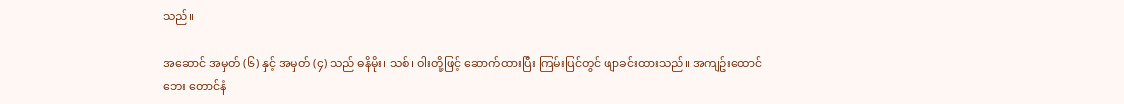သည်။

အဆောင် အမှတ် (၆) နှင့် အမှတ် (၄) သည် ဓနိမိုး၊ သစ်၊ ဝါးတို့ဖြင့် ဆောက်ထားပြီး ကြမ်းပြင်တွင် ဖျာခင်းထားသည်။ အကျဥ်းထောင်ဘေး တောင်နံ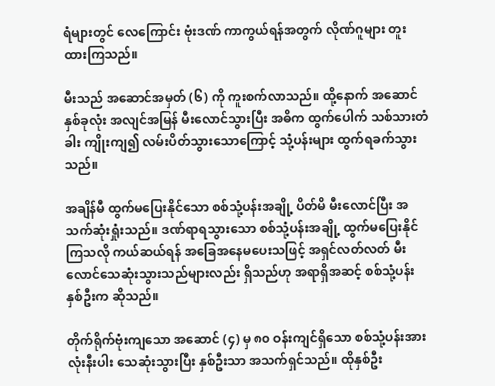ရံများတွင် လေကြောင်း ဗုံးဒဏ် ကာကွယ်ရန်အတွက် လိုဏ်ဂူများ တူးထားကြသည်။

မီးသည် အဆောင်အမှတ် (၆) ကို ကူးစက်လာသည်။ ထို့နောက် အဆောင်နှစ်ခုလုံး အလျင်အမြန် မီးလောင်သွားပြီး အဓိက ထွက်ပေါက် သစ်သားတံခါး ကျိုးကျ၍ လမ်းပိတ်သွားသောကြောင့် သုံ့ပန်းများ ထွက်ရခက်သွားသည်။

အချိန်မီ ထွက်မပြေးနိုင်သော စစ်သုံ့ပန်းအချို့ ပိတ်မိ မီးလောင်ပြီး အသက်ဆုံးရှုံးသည်။ ဒဏ်ရာရသွားသော စစ်သုံ့ပန်းအချို့ ထွက်မပြေးနိုင်ကြသလို ကယ်ဆယ်ရန် အခြေအနေမပေးသဖြင့် အရှင်လတ်လတ် မီးလောင်သေဆုံးသွားသည်များလည်း ရှိသည်ဟု အရာရှိအဆင့် စစ်သုံ့ပန်းနှစ်ဦးက ဆိုသည်။

တိုက်ရိုက်ဗုံးကျသော အဆောင် (၄) မှ ၈၀ ဝန်းကျင်ရှိသော စစ်သုံ့ပန်းအားလုံးနီးပါး သေဆုံးသွားပြီး နှစ်ဦးသာ အသက်ရှင်သည်။ ထိုနှစ်ဦး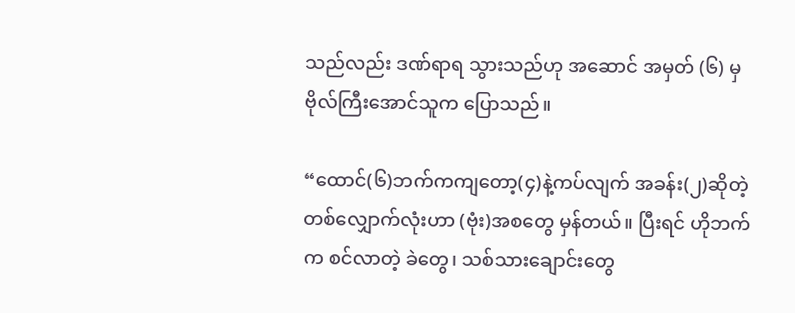သည်လည်း ဒဏ်ရာရ သွားသည်ဟု အဆောင် အမှတ် (၆) မှ ဗိုလ်ကြီးအောင်သူက ပြောသည်။

“ထောင်(၆)ဘက်ကကျတော့(၄)နဲ့ကပ်လျက် အခန်း(၂)ဆိုတဲ့ တစ်လျှောက်လုံးဟာ (ဗုံး)အစတွေ မှန်တယ်။ ပြီးရင် ဟိုဘက်က စင်လာတဲ့ ခဲတွေ၊ သစ်သားချောင်းတွေ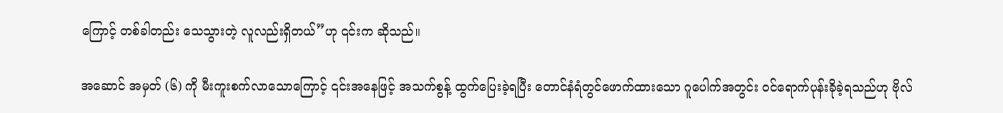ကြောင့် တစ်ခါတည်း သေသွားတဲ့ လူလည်းရှိတယ်”ဟု ၎င်းက ဆိုသည်။

အဆောင် အမှတ် (၆) ကို မီးကူးစက်လာသောကြောင့် ၎င်းအနေဖြင့် အသက်စွန့် ထွက်ပြေးခဲ့ရပြီး တောင်နံရံတွင်ဖောက်ထားသော ဂူပေါက်အတွင်း ဝင်ရောက်ပုန်းခိုခဲ့ရသည်ဟု ဗိုလ်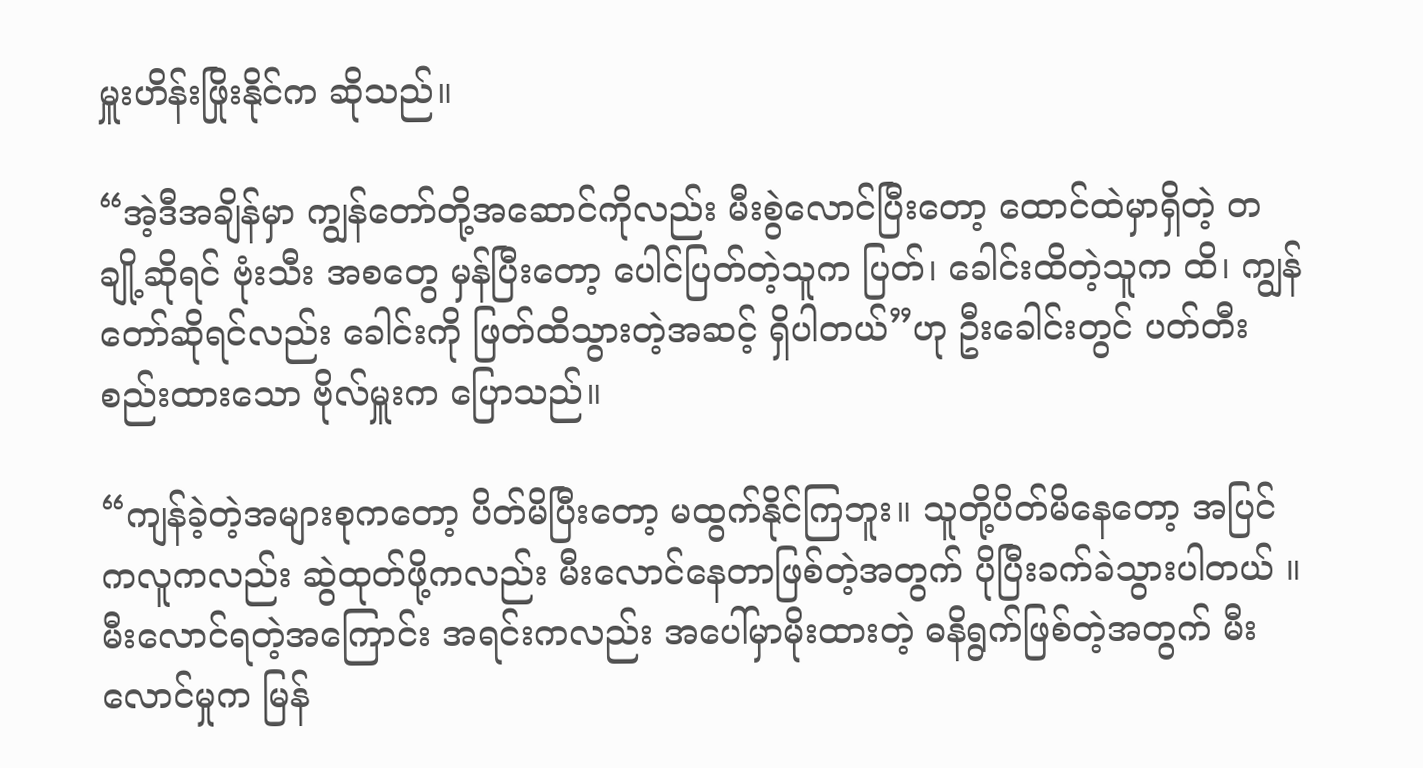မှူးဟိန်းဖြိုးနိုင်က ဆိုသည်။

“အဲ့ဒီအချိန်မှာ ကျွန်တော်တို့အဆောင်ကိုလည်း မီးစွဲလောင်ပြီးတော့ ထောင်ထဲမှာရှိတဲ့ တချို့ဆိုရင် ဗုံးသီး အစတွေ မှန်ပြီးတော့ ပေါင်ပြတ်တဲ့သူက ပြတ်၊ ခေါင်းထိတဲ့သူက ထိ၊ ကျွန်တော်ဆိုရင်လည်း ခေါင်းကို ဖြတ်ထိသွားတဲ့အဆင့် ရှိပါတယ်”ဟု ဦးခေါင်းတွင် ပတ်တီးစည်းထားသော ဗိုလ်မှူးက ပြောသည်။

“ကျန်ခဲ့တဲ့အများစုကတော့ ပိတ်မိပြီးတော့ မထွက်နိုင်ကြဘူး။ သူတို့ပိတ်မိနေတော့ အပြင်ကလူကလည်း ဆွဲထုတ်ဖို့ကလည်း မီးလောင်နေတာဖြစ်တဲ့အတွက် ပိုပြီးခက်ခဲသွားပါတယ် ။ မီးလောင်ရတဲ့အကြောင်း အရင်းကလည်း အပေါ်မှာမိုးထားတဲ့ ဓနိရွက်ဖြစ်တဲ့အတွက် မီးလောင်မှုက မြန်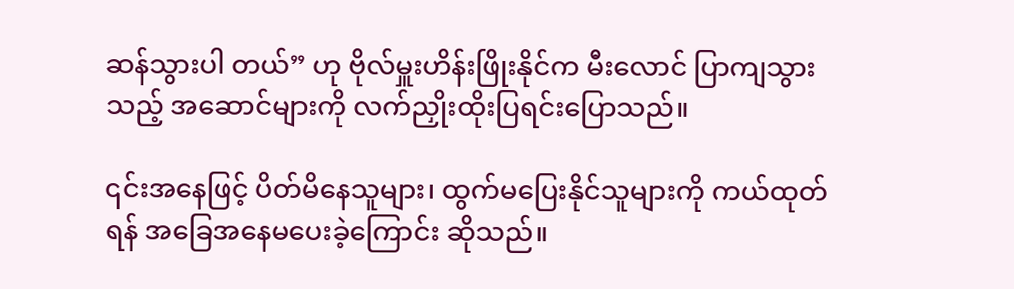ဆန်သွားပါ တယ်” ဟု ဗိုလ်မှူးဟိန်းဖြိုးနိုင်က မီးလောင် ပြာကျသွားသည့် အဆောင်များကို လက်ညှိုးထိုးပြရင်းပြောသည်။

၎င်းအနေဖြင့် ပိတ်မိနေသူများ၊ ထွက်မပြေးနိုင်သူများကို ကယ်ထုတ်ရန် အခြေအနေမပေးခဲ့ကြောင်း ဆိုသည်။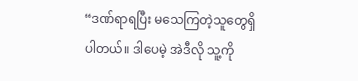“ဒဏ်ရာရပြီး မသေကြတဲ့သူတွေရှိပါတယ်။ ဒါပေမဲ့ အဲဒီလို သူ့ကို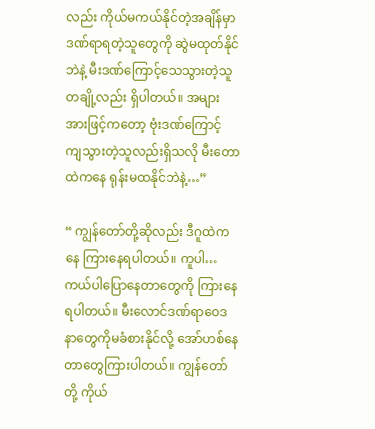လည်း ကိုယ်မကယ်နိုင်တဲ့အချိန်မှာ ဒဏ်ရာရတဲ့သူတွေကို ဆွဲမထုတ်နိုင်ဘဲနဲ့ မီးဒဏ်ကြောင့်သေသွားတဲ့သူတချို့လည်း ရှိပါတယ်။ အများ အားဖြင့်ကတော့ ဗုံးဒဏ်ကြောင့် ကျသွားတဲ့သူလည်းရှိသလို မီးတောထဲကနေ ရုန်းမထနိုင်ဘဲနဲ့…”

“ ကျွန်တော်တို့ဆိုလည်း ဒီဂူထဲကနေ ကြားနေရပါတယ်။ ကူပါ…ကယ်ပါပြောနေတာတွေကို ကြားနေရပါတယ်။ မီးလောင်ဒဏ်ရာဝေဒနာတွေကိုမခံစားနိုင်လို့ အော်ဟစ်နေတာတွေကြားပါတယ်။ ကျွန်တော်တို့ ကိုယ်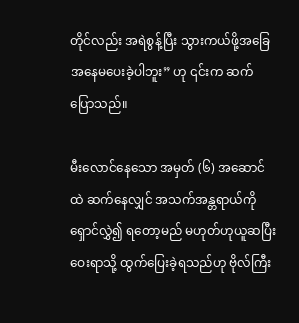တိုင်လည်း အရဲစွန့်ပြီး သွားကယ်ဖို့အခြေအနေမပေးခဲ့ပါဘူး” ဟု ၎င်းက ဆက်ပြောသည်။

မီးလောင်နေသော အမှတ် (၆) အဆောင်ထဲ ဆက်နေလျှင် အသက်အန္တရာယ်ကို ရှောင်လွှဲ၍ ရတော့မည် မဟုတ်ဟုယူဆပြီး ဝေးရာသို့ ထွက်ပြေးခဲ့ရသည်ဟု ဗိုလ်ကြီး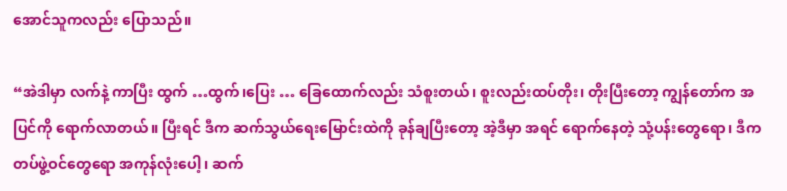အောင်သူကလည်း ပြောသည်။

“အဲဒါမှာ လက်နဲ့ ကာပြီး ထွက် …ထွက်၊ပြေး … ခြေထောက်လည်း သံစူးတယ်၊ စူးလည်းထပ်တိုး၊ တိုးပြီးတော့ ကျွန်တော်က အပြင်ကို ရောက်လာတယ်။ ပြီးရင် ဒီက ဆက်သွယ်ရေးမြောင်းထဲကို ခုန်ချပြီးတော့ အဲ့ဒီမှာ အရင် ရောက်နေတဲ့ သုံ့ပန်းတွေရော၊ ဒီက တပ်ဖွဲ့ဝင်တွေရော အကုန်လုံးပေါ့၊ ဆက်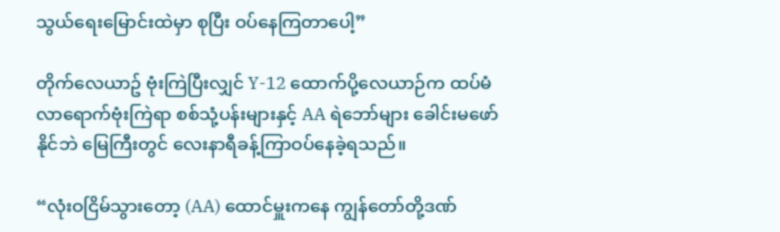သွယ်ရေးမြောင်းထဲမှာ စုပြီး ဝပ်နေကြတာပေါ့”

တိုက်လေယာဥ် ဗုံးကြဲပြီးလျှင် Y-12 ထောက်ပို့လေယာဉ်က ထပ်မံလာရောက်ဗုံးကြဲရာ စစ်သုံ့ပန်းများနှင့် AA ရဲဘော်များ ခေါင်းမဖော်နိုင်ဘဲ မြေကြီးတွင် လေးနာရီခန့်ကြာဝပ်နေခဲ့ရသည်။

“လုံးဝငြိမ်သွားတော့ (AA) ထောင်မှူးကနေ ကျွန်တော်တို့ဒဏ်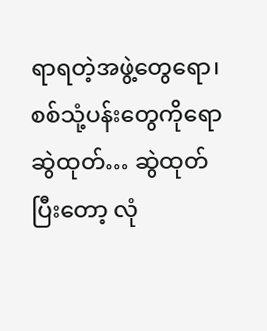ရာရတဲ့အဖွဲ့တွေရော၊ စစ်သုံ့ပန်းတွေကိုရော ဆွဲထုတ်… ဆွဲထုတ်ပြီးတော့ လုံ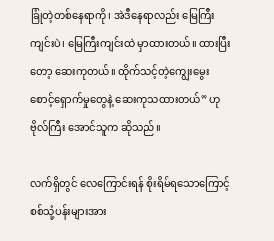ခြုံတဲ့တစ်နေရာကို၊ အဲဒီနေရာလည်း မြေကြီးကျင်းပဲ၊ မြေကြီးကျင်းထဲ မှာထားတယ်။ ထားပြီးတော့ ဆေးကုတယ်။ ထိုက်သင့်တဲ့ကျွေးမွေးစောင့်ရှောက်မှုတွေနဲ့ ဆေးကုသထားတယ်” ဟု ဗိုလ်ကြီး အောင်သူက ဆိုသည်။

လက်ရှိတွင် လေကြောင်းရန် စိုးရိမ်ရသောကြောင့် စစ်သုံ့ပန်းများအား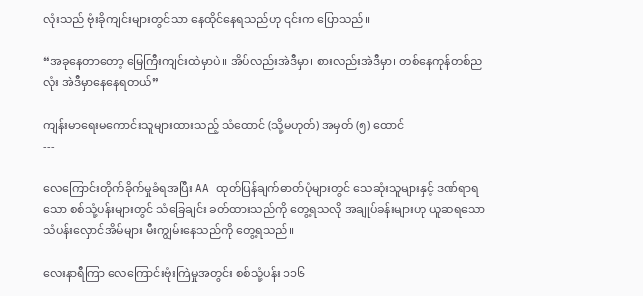လုံးသည် ဗုံးခိုကျင်းများတွင်သာ နေထိုင်နေရသည်ဟု ၎င်းက ပြောသည်။

“အခုနေတာတော့ မြေကြီးကျင်းထဲမှာပဲ။ အိပ်လည်းအဲဒီမှာ၊ စားလည်းအဲဒီမှာ၊ တစ်နေကုန်တစ်ညလုံး အဲဒီမှာနေနေရတယ်”

ကျန်းမာရေးမကောင်းသူများထားသည့် သံထောင် (သို့မဟုတ်) အမှတ် (၅) ထောင်
---

လေကြောင်းတိုက်ခိုက်မှုခံရအပြီး AA ထုတ်ပြန်ချက်ဓာတ်ပုံများတွင် သေဆုံးသူများနှင့် ဒဏ်ရာရသော စစ်သုံ့ပန်းများတွင် သံခြေချင်း ခတ်ထားသည်ကို တွေ့ရသလို အချုပ်ခန်းများဟု ယူဆရသော သံပန်းလှောင်အိမ်များ မီးကျွမ်းနေသည်ကို တွေ့ရသည်။

လေးနာရီကြာ လေကြောင်းဗုံးကြဲမှုအတွင်း စစ်သုံ့ပန်း ၁၁၆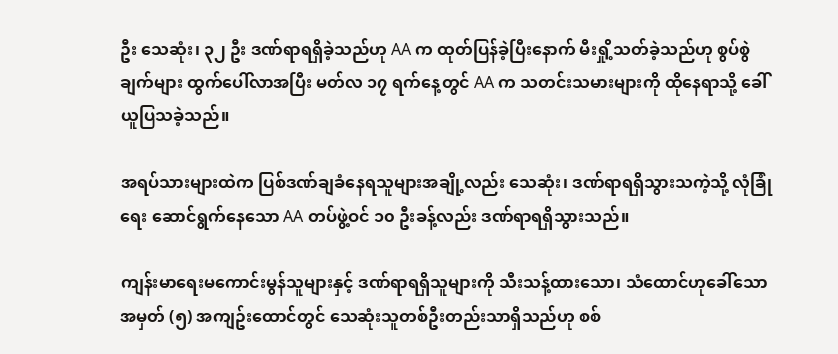ဦး သေဆုံး၊ ၃၂ ဦး ဒဏ်ရာရရှိခဲ့သည်ဟု AA က ထုတ်ပြန်ခဲ့ပြီးနောက် မီးရှို့သတ်ခဲ့သည်ဟု စွပ်စွဲချက်များ ထွက်ပေါ်လာအပြီး မတ်လ ၁၇ ရက်နေ့တွင် AA က သတင်းသမားများကို ထိုနေရာသို့ ခေါ်ယူပြသခဲ့သည်။

အရပ်သားများထဲက ပြစ်ဒဏ်ချခံနေရသူများအချို့လည်း သေဆုံး၊ ဒဏ်ရာရရှိသွားသကဲ့သို့ လုံခြုံရေး ဆောင်ရွက်နေသော AA တပ်ဖွဲ့ဝင် ၁၀ ဦးခန့်လည်း ဒဏ်ရာရရှိသွားသည်။

ကျန်းမာရေးမကောင်းမွန်သူများနှင့် ဒဏ်ရာရရှိသူများကို သီးသန့်ထားသော၊ သံထောင်ဟုခေါ်သော အမှတ် (၅) အကျဥ်းထောင်တွင် သေဆုံးသူတစ်ဦးတည်းသာရှိသည်ဟု စစ်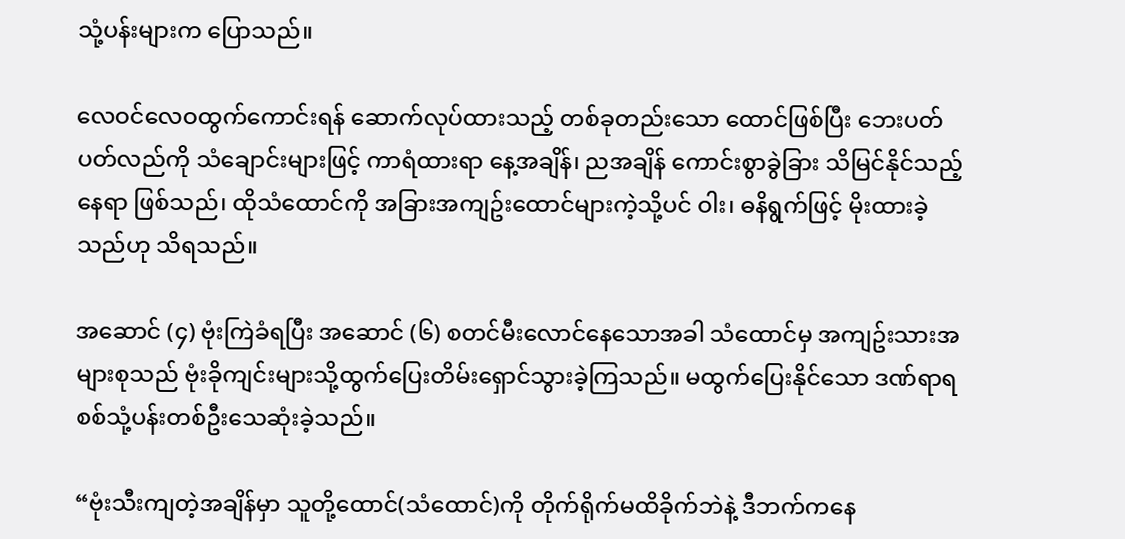သုံ့ပန်းများက ပြောသည်။

လေဝင်လေဝထွက်ကောင်းရန် ဆောက်လုပ်ထားသည့် တစ်ခုတည်းသော ထောင်ဖြစ်ပြီး ဘေးပတ်ပတ်လည်ကို သံချောင်းများဖြင့် ကာရံထားရာ နေ့အချိန်၊ ညအချိန် ကောင်းစွာခွဲခြား သိမြင်နိုင်သည့်နေရာ ဖြစ်သည်၊ ထိုသံထောင်ကို အခြားအကျဥ်းထောင်များကဲ့သို့ပင် ဝါး၊ ဓနိရွက်ဖြင့် မိုးထားခဲ့သည်ဟု သိရသည်။

အဆောင် (၄) ဗုံးကြဲခံရပြီး အဆောင် (၆) စတင်မီးလောင်နေသောအခါ သံထောင်မှ အကျဥ်းသားအများစုသည် ဗုံးခိုကျင်းများသို့ထွက်ပြေးတိမ်းရှောင်သွားခဲ့ကြသည်။ မထွက်ပြေးနိုင်သော ဒဏ်ရာရ စစ်သုံ့ပန်းတစ်ဦးသေဆုံးခဲ့သည်။

“ဗုံးသီးကျတဲ့အချိန်မှာ သူတို့ထောင်(သံထောင်)ကို တိုက်ရိုက်မထိခိုက်ဘဲနဲ့ ဒီဘက်ကနေ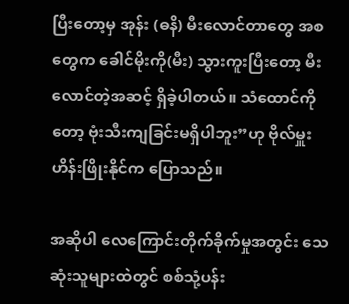ပြီးတော့မှ အုန်း (ဓနိ) မီးလောင်တာတွေ အစတွေက ခေါင်မိုးကို(မီး) သွားကူးပြီးတော့ မီးလောင်တဲ့အဆင့် ရှိခဲ့ပါတယ်။ သံထောင်ကိုတော့ ဗုံးသီးကျခြင်းမရှိပါဘူး”ဟု ဗိုလ်မှူးဟိန်းဖြိုးနိုင်က ပြောသည်။

အဆိုပါ လေကြောင်းတိုက်ခိုက်မှုအတွင်း သေဆုံးသူများထဲတွင် စစ်သုံ့ပန်း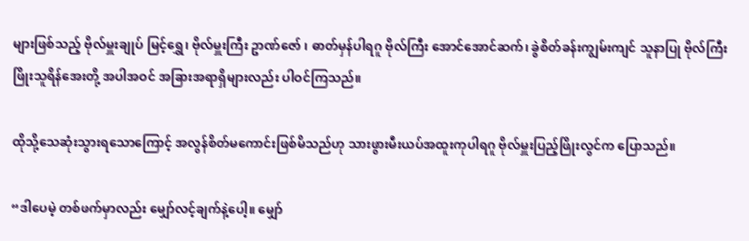များဖြစ်သည့် ဗိုလ်မှူးချုပ် မြင့်ရွှေ၊ ဗိုလ်မှူးကြီး ဥာဏ်ဇော် ၊ ဓာတ်မှန်ပါရဂူ ဗိုလ်ကြီး အောင်အောင်ဆက်၊ ခွဲစိတ်ခန်းကျွမ်းကျင် သူနာပြု ဗိုလ်ကြီး ဖြိုးသူရိန်အေးတို့ အပါအဝင် အခြားအရာရှိများလည်း ပါဝင်ကြသည်။

ထိုသို့သေဆုံးသွားရသောကြောင့် အလွန်စိတ်မကောင်းဖြစ်မိသည်ဟု သားဖွားမီးယပ်အထူးကုပါရဂူ ဗိုလ်မှူးပြည့်ဖြိုးလွင်က ပြောသည်။

“ဒါပေမဲ့ တစ်ဖက်မှာလည်း မျှော်လင့်ချက်နဲ့ပေါ့။ မျှော်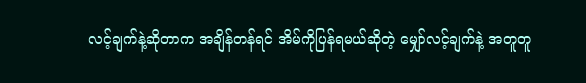လင့်ချက်နဲ့ဆိုတာက အချိန်တန်ရင် အိမ်ကိုပြန်ရမယ်ဆိုတဲ့ မျှော်လင့်ချက်နဲ့ အတူတူ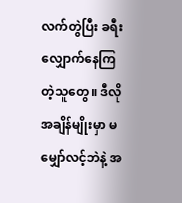လက်တွဲပြီး ခရီးလျှောက်နေကြတဲ့သူတွေ။ ဒီလိုအချိန်မျိုးမှာ မမျှော်လင့်ဘဲနဲ့ အ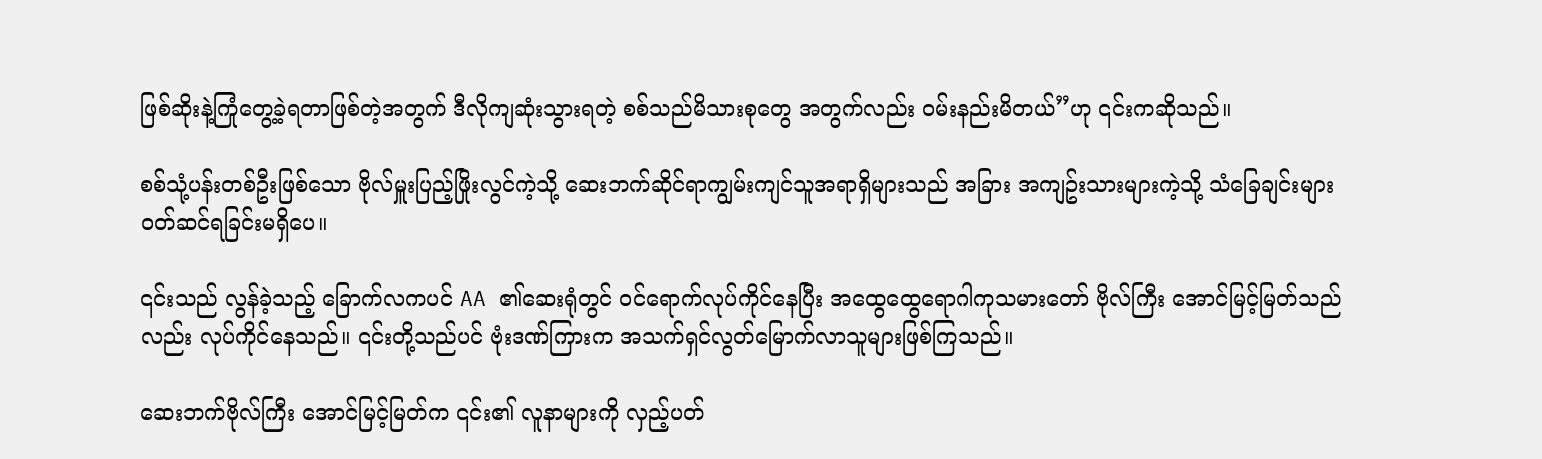ဖြစ်ဆိုးနဲ့ကြုံတွေ့ခဲ့ရတာဖြစ်တဲ့အတွက် ဒီလိုကျဆုံးသွားရတဲ့ စစ်သည်မိသားစုတွေ အတွက်လည်း ဝမ်းနည်းမိတယ်”ဟု ၎င်းကဆိုသည်။

စစ်သုံ့ပန်းတစ်ဦးဖြစ်သော ဗိုလ်မှူးပြည့်ဖြိုးလွင်ကဲ့သို့ ဆေးဘက်ဆိုင်ရာကျွမ်းကျင်သူအရာရှိများသည် အခြား အကျဥ်းသားများကဲ့သို့ သံခြေချင်းများဝတ်ဆင်ရခြင်းမရှိပေ။

၎င်းသည် လွန်ခဲ့သည့် ခြောက်လကပင် AA ၏ဆေးရုံတွင် ဝင်ရောက်လုပ်ကိုင်နေပြီး အထွေထွေရောဂါကုသမားတော် ဗိုလ်ကြီး အောင်မြင့်မြတ်သည်လည်း လုပ်ကိုင်နေသည်။ ၎င်းတို့သည်ပင် ဗုံးဒဏ်ကြားက အသက်ရှင်လွတ်မြောက်လာသူများဖြစ်ကြသည်။

ဆေးဘက်ဗိုလ်ကြီး အောင်မြင့်မြတ်က ၎င်း၏ လူနာများကို လှည့်ပတ်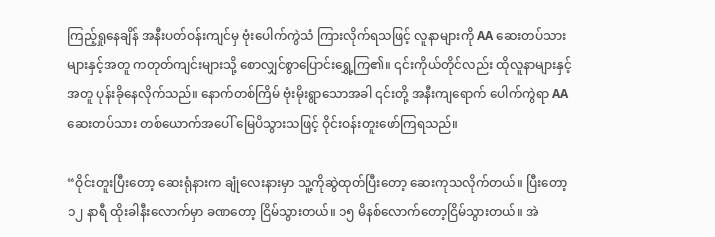ကြည့်ရှုနေချိန် အနီးပတ်ဝန်းကျင်မှ ဗုံးပေါက်ကွဲသံ ကြားလိုက်ရသဖြင့် လူနာများကို AA ဆေးတပ်သားများနှင့်အတူ ကတုတ်ကျင်းများသို့ စောလျှင်စွာပြောင်းရွှေ့ကြ၏။ ၎င်းကိုယ်တိုင်လည်း ထိုလူနာများနှင့်အတူ ပုန်းခိုနေလိုက်သည်။ နောက်တစ်ကြိမ် ဗုံးမိုးရွာသောအခါ ၎င်းတို့ အနီးကျရောက် ပေါက်ကွဲရာ AA ဆေးတပ်သား တစ်ယောက်အပေါ် မြေပိသွားသဖြင့် ဝိုင်းဝန်းတူးဖော်ကြရသည်။

“ဝိုင်းတူးပြီးတော့ ဆေးရုံနားက ချုံလေးနားမှာ သူ့ကိုဆွဲထုတ်ပြီးတော့ ဆေးကုသလိုက်တယ်။ ပြီးတော့ ၁၂ နာရီ ထိုးခါနီးလောက်မှာ ခဏတော့ ငြိမ်သွားတယ်။ ၁၅ မိနစ်လောက်တော့ငြိမ်သွားတယ်။ အဲ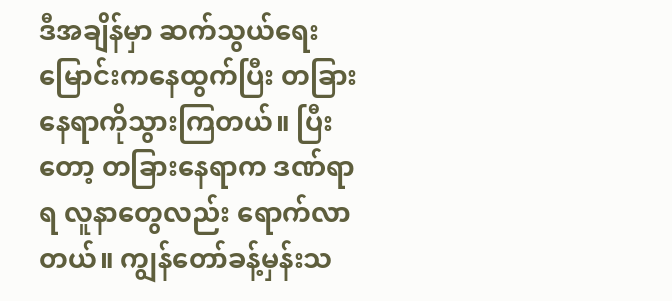ဒီအချိန်မှာ ဆက်သွယ်ရေးမြောင်းကနေထွက်ပြီး တခြားနေရာကိုသွားကြတယ်။ ပြီးတော့ တခြားနေရာက ဒဏ်ရာရ လူနာတွေလည်း ရောက်လာတယ်။ ကျွန်တော်ခန့်မှန်းသ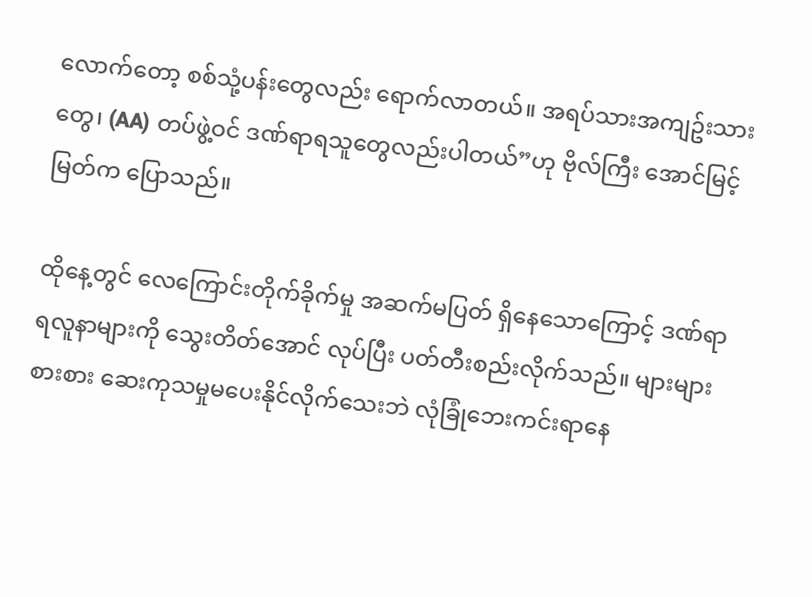လောက်တော့ စစ်သုံ့ပန်းတွေလည်း ရောက်လာတယ်။ အရပ်သားအကျဥ်းသားတွေ၊ (AA) တပ်ဖွဲ့ဝင် ဒဏ်ရာရသူတွေလည်းပါတယ်”ဟု ဗိုလ်ကြီး အောင်မြင့်မြတ်က ပြောသည်။

ထိုနေ့တွင် လေကြောင်းတိုက်ခိုက်မှု အဆက်မပြတ် ရှိနေသောကြောင့် ဒဏ်ရာရလူနာများကို သွေးတိတ်အောင် လုပ်ပြီး ပတ်တီးစည်းလိုက်သည်။ များများစားစား ဆေးကုသမှုမပေးနိုင်လိုက်သေးဘဲ လုံခြုံဘေးကင်းရာနေ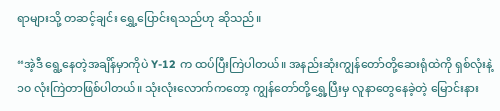ရာများသို့ တဆင့်ချင်း ရွှေ့ပြောင်းရသည်ဟု ဆိုသည်။

“အဲ့ဒီ ရွေ့နေတဲ့အချိန်မှာကိုပဲ Y-12 က ထပ်ပြီးကြဲပါတယ်။ အနည်းဆုံးကျွန်တော်တို့ဆေးရုံထဲကို ရှစ်လုံးနဲ့ ၁၀ လုံးကြဲတာဖြစ်ပါတယ်။ သုံးလုံးလောက်ကတော့ ကျွန်တော်တို့ရွှေ့ပြီးမှ လူနာတွေနေခဲ့တဲ့ မြောင်းနား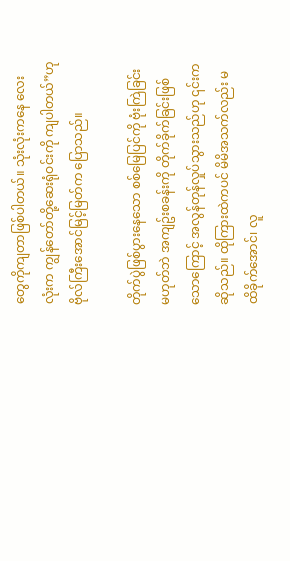တွေကိုကျတာဖြစ်ပါတယ်။ သုံးလုံးကနေ လေးလုံးက ကျွန်တော်တို့ဆေးရုံဝင်းကို ကျပါတယ်”ဟု ဗိုလ်ကြီးအောင်မြင့်မြတ်က ပြောသည်။

တိုက်ပွဲဖြစ်ပွားနေသော စစ်မြေပြင်ကို ဗုံးကြဲခြင်းမဟုတ်ဘဲ အကျဥ်းစခန်းကို တိုက်ခိုက်ခြင်းဖြစ်သောကြောင့် အလွန်တုန်လှုပ်သွားသည်ဟု ၎င်းက ဆိုသည်။ ထိုကြားထဲကပင် မိမိအသက်လည်း မထိခိုက်အောင်၊ လူ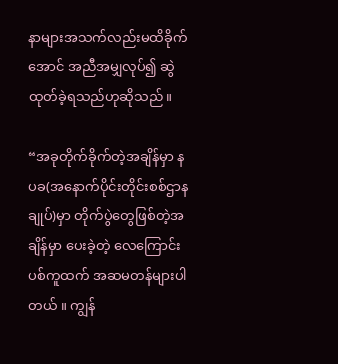နာများအသက်လည်းမထိခိုက်အောင် အညီအမျှလုပ်၍ ဆွဲထုတ်ခဲ့ရသည်ဟုဆိုသည်။

“အခုတိုက်ခိုက်တဲ့အချိန်မှာ နပခ(အနောက်ပိုင်းတိုင်းစစ်ဌာနချုပ်)မှာ တိုက်ပွဲတွေဖြစ်တဲ့အချိန်မှာ ပေးခဲ့တဲ့ လေကြောင်းပစ်ကူထက် အဆမတန်များပါတယ် ။ ကျွန်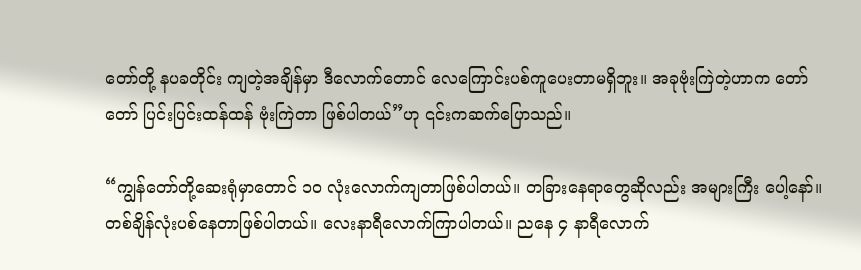တော်တို့ နပခတိုင်း ကျတဲ့အချိန်မှာ ဒီလောက်တောင် လေကြောင်းပစ်ကူပေးတာမရှိဘူး။ အခုဗုံးကြဲတဲ့ဟာက တော်တော် ပြင်းပြင်းထန်ထန် ဗုံးကြဲတာ ဖြစ်ပါတယ်”ဟု ၎င်းကဆက်ပြောသည်။

“ကျွန်တော်တို့ဆေးရုံမှာတောင် ၁၀ လုံးလောက်ကျတာဖြစ်ပါတယ်။ တခြားနေရာတွေဆိုလည်း အများကြီး ပေါ့နော်။ တစ်ချိန်လုံးပစ်နေတာဖြစ်ပါတယ်။ လေးနာရီလောက်ကြာပါတယ်။ ညနေ ၄ နာရီလောက်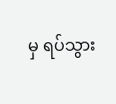မှ ရပ်သွား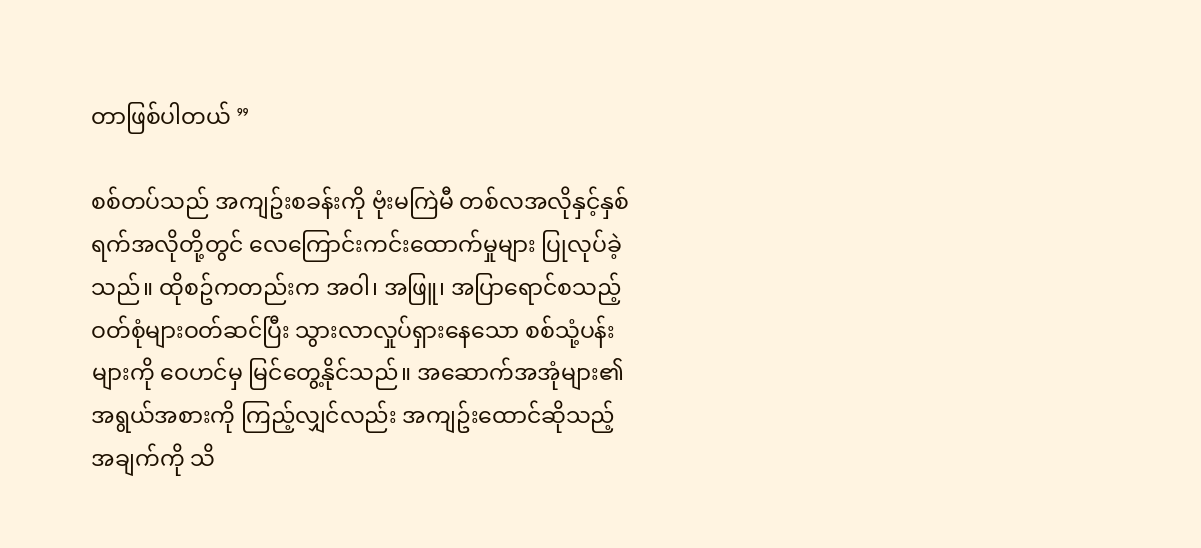တာဖြစ်ပါတယ် ”

စစ်တပ်သည် အကျဥ်းစခန်းကို ဗုံးမကြဲမီ တစ်လအလိုနှင့်နှစ်ရက်အလိုတို့တွင် လေကြောင်းကင်းထောက်မှုများ ပြုလုပ်ခဲ့သည်။ ထိုစဥ်ကတည်းက အဝါ၊ အဖြူ၊ အပြာရောင်စသည့်ဝတ်စုံများဝတ်ဆင်ပြီး သွားလာလှုပ်ရှားနေသော စစ်သုံ့ပန်းများကို ဝေဟင်မှ မြင်တွေ့နိုင်သည်။ အဆောက်အအုံများ၏ အရွယ်အစားကို ကြည့်လျှင်လည်း အကျဥ်းထောင်ဆိုသည့်အချက်ကို သိ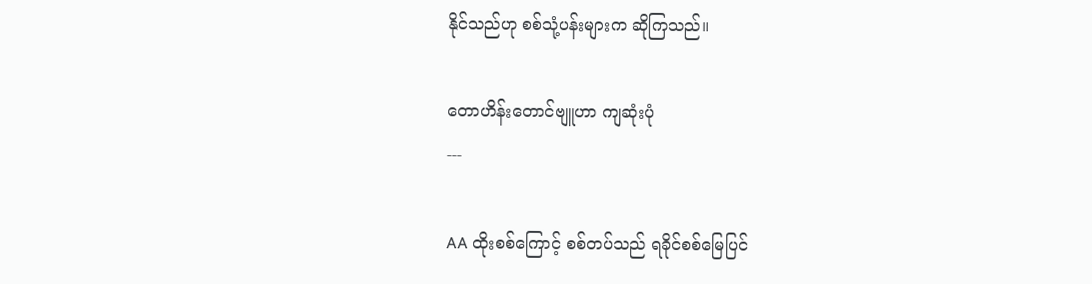နိုင်သည်ဟု စစ်သုံ့ပန်းများက ဆိုကြသည်။

တောဟိန်းတောင်ဗျူဟာ ကျဆုံးပုံ
---

AA ထိုးစစ်ကြောင့် စစ်တပ်သည် ရခိုင်စစ်မြေပြင်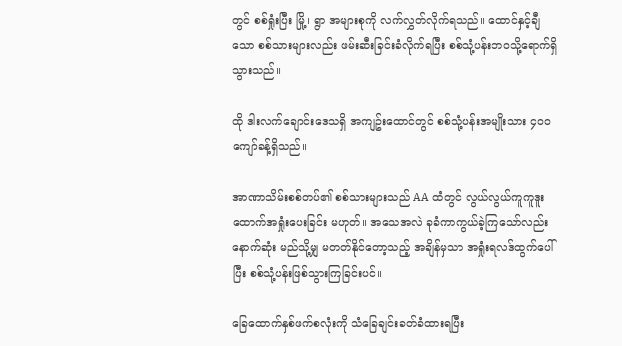တွင် စစ်ရှုံးပြီး မြို့၊ ရွာ အများစုကို လက်လွှတ်လိုက်ရသည်။ ထောင်နှင့်ချီသော စစ်သားများလည်း ဖမ်းဆီးခြင်းခံလိုက်ရပြီး စစ်သုံ့ပန်းဘဝသို့ရောက်ရှိသွားသည်။

ထို ဒါးလက်ချောင်းဒေသရှိ အကျဥ်းထောင်တွင် စစ်သုံ့ပန်းအမျိုးသား ၄၀၀ ကျော်ခန့်ရှိသည်။

အာဏာသိမ်းစစ်တပ်၏ စစ်သားများသည် AA ထံတွင် လွယ်လွယ်ကူကူဒူးထောက်အရှုံးပေးခြင်း မဟုတ်။ အသေအလဲ ခုခံကာကွယ်ခဲ့ကြသော်လည်း နောက်ဆုံး မည်သို့မျှ မတတ်နိုင်တော့သည့် အချိန်မှသာ အရှုံးရလဒ်ထွက်ပေါ်ပြီး စစ်သုံ့ပန်းဖြစ်သွားကြခြင်းပင်။

ခြေထောက်နှစ်ဖက်စလုံးကို သံခြေချင်းခတ်ခံထားရပြီး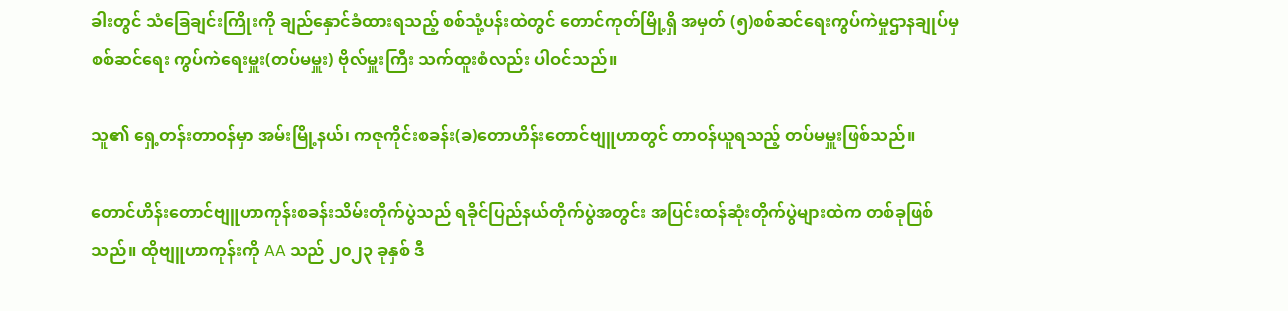ခါးတွင် သံခြေချင်းကြိုးကို ချည်နှောင်ခံထားရသည့် စစ်သုံ့ပန်းထဲတွင် တောင်ကုတ်မြို့ရှိ အမှတ် (၅)စစ်ဆင်ရေးကွပ်ကဲမှုဌာနချုပ်မှ စစ်ဆင်ရေး ကွပ်ကဲရေးမှူး(တပ်မမှူး) ဗိုလ်မှူးကြီး သက်ထူးစံလည်း ပါဝင်သည်။

သူ၏ ရှေ့တန်းတာဝန်မှာ အမ်းမြို့နယ်၊ ကဇုကိုင်းစခန်း(ခ)တောဟိန်းတောင်ဗျူဟာတွင် တာဝန်ယူရသည့် တပ်မမှူးဖြစ်သည်။

တောင်ဟိန်းတောင်ဗျူဟာကုန်းစခန်းသိမ်းတိုက်ပွဲသည် ရခိုင်ပြည်နယ်တိုက်ပွဲအတွင်း အပြင်းထန်ဆုံးတိုက်ပွဲများထဲက တစ်ခုဖြစ်သည်။ ထိုဗျူဟာကုန်းကို AA သည် ၂၀၂၃ ခုနှစ် ဒီ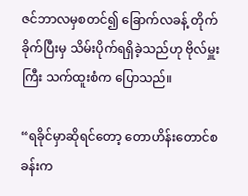ဇင်ဘာလမှစတင်၍ ခြောက်လခန့် တိုက်ခိုက်ပြီးမှ သိမ်းပိုက်ရရှိခဲ့သည်ဟု ဗိုလ်မှူးကြီး သက်ထူးစံက ပြောသည်။

“ရခိုင်မှာဆိုရင်တော့ တောဟိန်းတောင်စခန်းက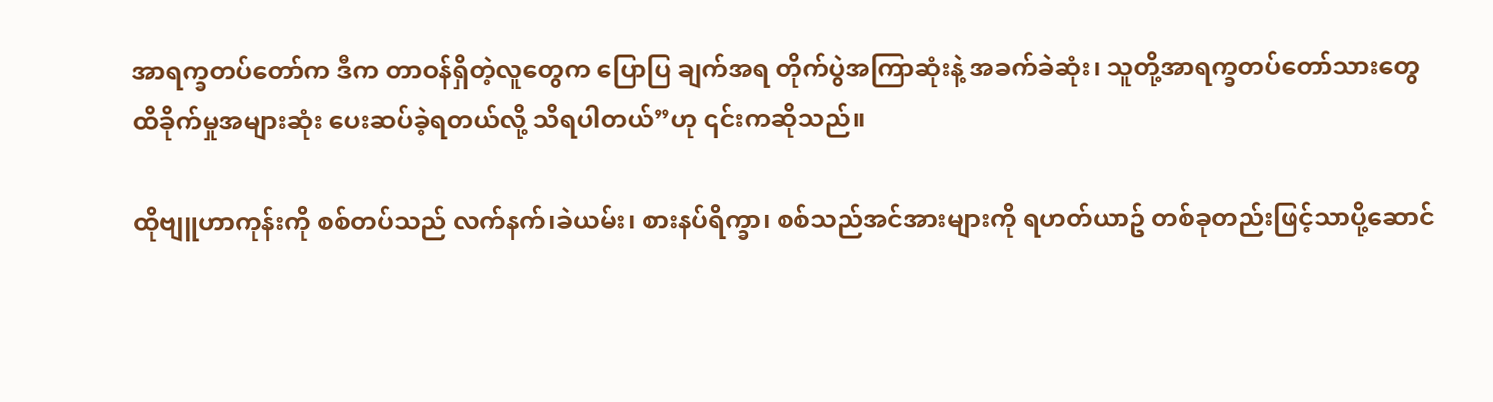အာရက္ခတပ်တော်က ဒီက တာဝန်ရှိတဲ့လူတွေက ပြောပြ ချက်အရ တိုက်ပွဲအကြာဆုံးနဲ့ အခက်ခဲဆုံး၊ သူတို့အာရက္ခတပ်တော်သားတွေ ထိခိုက်မှုအများဆုံး ပေးဆပ်ခဲ့ရတယ်လို့ သိရပါတယ်”ဟု ၎င်းကဆိုသည်။

ထိုဗျူဟာကုန်းကို စစ်တပ်သည် လက်နက်၊ခဲယမ်း၊ စားနပ်ရိက္ခာ၊ စစ်သည်အင်အားများကို ရဟတ်ယာဥ် တစ်ခုတည်းဖြင့်သာပို့ဆောင်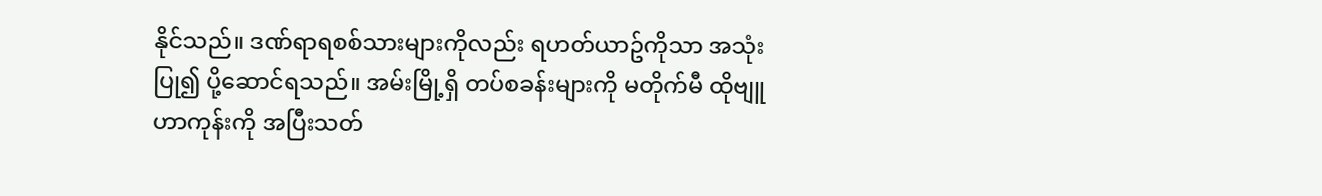နိုင်သည်။ ဒဏ်ရာရစစ်သားများကိုလည်း ရဟတ်ယာဥ်ကိုသာ အသုံးပြု၍ ပို့ဆောင်ရသည်။ အမ်းမြို့ရှိ တပ်စခန်းများကို မတိုက်မီ ထိုဗျူဟာကုန်းကို အပြီးသတ်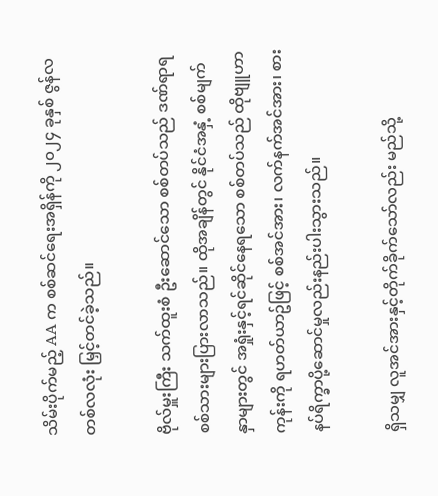သိမ်းပိုက်မည့် AA က စစ်ဆင်ရေးအရှိန်ကို ၂၀၂၄ ခုနှစ် ဇွန်လ တစ်လလုံး မြှင့်တင်ခဲ့သည်။

ဗိုလ်မှူးကြီး သက်ထူးစံ ဦးဆောင်သော စစ်တပ်သည် ဒဏ်ရာရစစ်သားများပြားလာသည်။ ထိုအချိန်တွင် နိုင်ငံအနှံ့ စစ်မျက်နှာများတွင် အရှုံးနှင့်ရင်ဆိုင်နေရသော စစ်တပ်သည် ထိုဗျူဟာကုန်းကို ရဟတ်ယာဥ်ဖြင့် စစ်အင်အား၊ လက်နက်အင်အား၊ စားနပ်ရိက္ခာပို့ဆောင်မှုလည်းနည်းပါးသွားသည်။

ရှိသမျှ လူအင်အားနှင့်တိုက်ခိုက်သော်လည်း မည်သို့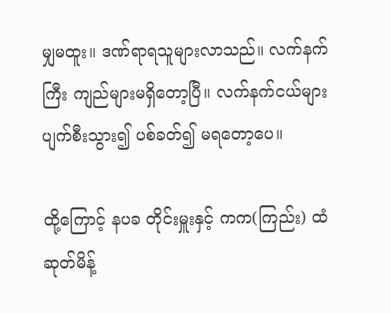မျှမထူး။ ဒဏ်ရာရသူများလာသည်။ လက်နက်ကြီး ကျည်များမရှိတော့ပြီ။ လက်နက်ငယ်များ ပျက်စီးသွား၍ ပစ်ခတ်၍ မရတော့ပေ။

ထို့ကြောင့် နပခ တိုင်းမှူးနှင့် ကက(ကြည်း) ထံ ဆုတ်မိန့်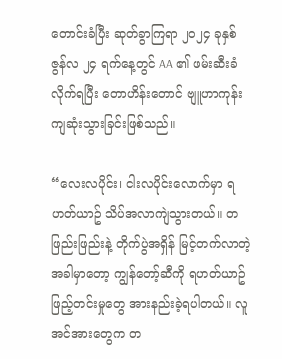တောင်းခံပြီး ဆုတ်ခွာကြရာ ၂၀၂၄ ခုနှစ် ဇွန်လ ၂၄ ရက်နေ့တွင် AA ၏ ဖမ်းဆီးခံလိုက်ရပြီး တောဟိန်းတောင် ဗျူဟာကုန်း ကျဆုံးသွားခြင်းဖြစ်သည်။

“လေးလပိုင်း၊ ငါးလပိုင်းလောက်မှာ ရဟတ်ယာဥ် သိပ်အလာကျဲသွားတယ်။ တဖြည်းဖြည်းနဲ့ တိုက်ပွဲအရှိန် မြင့်တက်လာတဲ့အခါမှာတော့ ကျွန်တော့်ဆီကို ရဟတ်ယာဥ်ဖြည့်တင်းမှုတွေ အားနည်းခဲ့ရပါတယ်။ လူအင်အားတွေက တ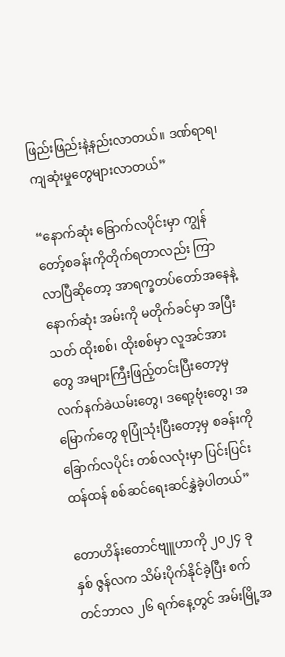ဖြည်းဖြည်းနဲ့နည်းလာတယ်။ ဒဏ်ရာရ၊ ကျဆုံးမှုတွေများလာတယ်”

“နောက်ဆုံး ခြောက်လပိုင်းမှာ ကျွန်တော့်စခန်းကိုတိုက်ရတာလည်း ကြာလာပြီဆိုတော့ အာရက္ခတပ်တော်အနေနဲ့ နောက်ဆုံး အမ်းကို မတိုက်ခင်မှာ အပြီးသတ် ထိုးစစ်၊ ထိုးစစ်မှာ လူအင်အားတွေ အများကြီးဖြည့်တင်းပြီးတော့မှ လက်နက်ခဲယမ်းတွေ၊ ဒရော့ဗုံးတွေ၊ အမြောက်တွေ စုပြုံသုံးပြီးတော့မှ စခန်းကို ခြောက်လပိုင်း တစ်လလုံးမှာ ပြင်းပြင်းထန်ထန် စစ်ဆင်ရေးဆင်နွှဲခဲ့ပါတယ်”

တောဟိန်းတောင်ဗျူဟာကို ၂၀၂၄ ခုနှစ် ဇွန်လက သိမ်းပိုက်နိုင်ခဲ့ပြီး စက်တင်ဘာလ ၂၆ ရက်နေ့တွင် အမ်းမြို့အ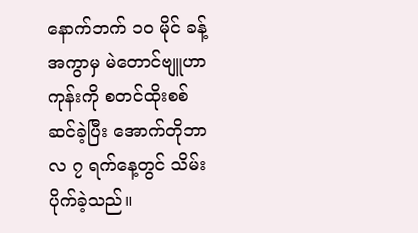နောက်ဘက် ၁၀ မိုင် ခန့်အကွာမှ မဲတောင်ဗျူဟာကုန်းကို စတင်ထိုးစစ်ဆင်ခဲ့ပြီး အောက်တိုဘာလ ၇ ရက်နေ့တွင် သိမ်းပိုက်ခဲ့သည်။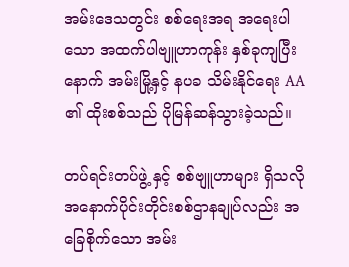အမ်းဒေသတွင်း စစ်ရေးအရ အရေးပါသော အထက်ပါဗျူဟာကုန်း နှစ်ခုကျပြီးနောက် အမ်းမြို့နှင့် နပခ သိမ်းနိုင်ရေး AA ၏ ထိုးစစ်သည် ပိုမြန်ဆန်သွားခဲ့သည်။

တပ်ရင်းတပ်ဖွဲ့ နှင့် စစ်ဗျူဟာများ ရှိသလို အနောက်ပိုင်းတိုင်းစစ်ဌာနချုပ်လည်း အခြေစိုက်သော အမ်း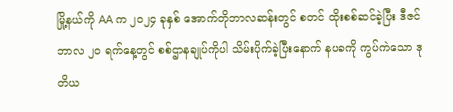မြို့နယ်ကို AA က ၂၀၂၄ ခုနှစ် အောက်တိုဘာလဆန်းတွင် စတင် ထိုးစစ်ဆင်ခဲ့ပြီး ဒီဇင်ဘာလ ၂၀ ရက်နေ့တွင် စစ်ဌာနချုပ်ကိုပါ သိမ်းပိုက်ခဲ့ပြီးနောက် နပခကို ကွပ်ကဲသော ဒုတိယ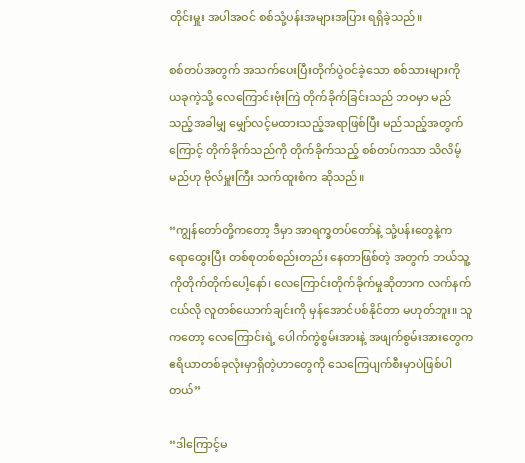တိုင်းမှူး အပါအဝင် စစ်သုံ့ပန်းအများအပြား ရရှိခဲ့သည်။

စစ်တပ်အတွက် အသက်ပေးပြီးတိုက်ပွဲဝင်ခဲ့သော စစ်သားများကို ယခုကဲ့သို့ လေကြောင်းဗုံးကြဲ တိုက်ခိုက်ခြင်းသည် ဘဝမှာ မည်သည့်အခါမျှ မျှော်လင့်မထားသည့်အရာဖြစ်ပြီး မည်သည့်အတွက်ကြောင့် တိုက်ခိုက်သည်ကို တိုက်ခိုက်သည့် စစ်တပ်ကသာ သိလိမ့်မည်ဟု ဗိုလ်မှူးကြီး သက်ထူးစံက ဆိုသည်။

“ကျွန်တော်တို့ကတော့ ဒီမှာ အာရက္ခတပ်တော်နဲ့ သုံ့ပန်းတွေနဲ့က ရောထွေးပြီး တစ်စုတစ်စည်းတည်း နေတာဖြစ်တဲ့ အတွက် ဘယ်သူ့ကိုတိုက်တိုက်ပေါ့နော်၊ လေကြောင်းတိုက်ခိုက်မှုဆိုတာက လက်နက်ငယ်လို လူတစ်ယောက်ချင်းကို မှန်အောင်ပစ်နိုင်တာ မဟုတ်ဘူး။ သူကတော့ လေကြောင်းရဲ့ ပေါက်ကွဲစွမ်းအားနဲ့ အဖျက်စွမ်းအားတွေက ဧရိယာတစ်ခုလုံးမှာရှိတဲ့ဟာတွေကို သေကြေပျက်စီးမှာပဲဖြစ်ပါတယ်”

“ဒါကြောင့်မ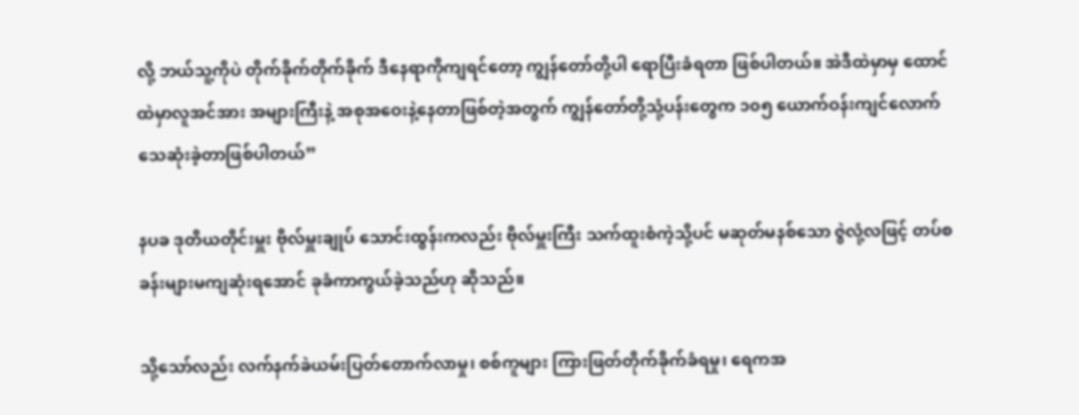လို့ ဘယ်သူ့ကိုပဲ တိုက်ခိုက်တိုက်ခိုက် ဒီနေရာကိုကျရင်တော့ ကျွန်တော်တို့ပါ ရောပြီးခံရတာ ဖြစ်ပါတယ်။ အဲဒီထဲမှာမှ ထောင်ထဲမှာလူအင်အား အများကြီးနဲ့ အစုအဝေးနဲ့နေတာဖြစ်တဲ့အတွက် ကျွန်တော်တို့သုံ့ပန်းတွေက ၁၀၅ ယောက်ဝန်းကျင်လောက် သေဆုံးခဲ့တာဖြစ်ပါတယ်”

နပခ ဒုတိယတိုင်းမှူး ဗိုလ်မှူးချုပ် သောင်းထွန်းကလည်း ဗိုလ်မှူးကြီး သက်ထူးစံကဲ့သို့ပင် မဆုတ်မနစ်သော ဇွဲလုံ့လဖြင့် တပ်စခန်းများမကျဆုံးရအောင် ခုခံကာကွယ်ခဲ့သည်ဟု ဆိုသည်။

သို့သော်လည်း လက်နက်ခဲယမ်းပြတ်တောက်လာမှု၊ စစ်ကူများ ကြားဖြတ်တိုက်ခိုက်ခံရမှု၊ ရေကအ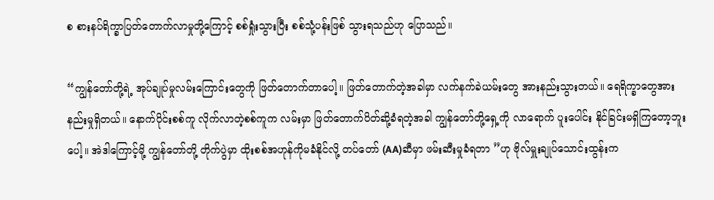စ စားနပ်ရိက္ခာပြတ်တောက်လာမှုတို့ကြောင့် စစ်ရှုံးသွားပြီး စစ်သုံ့ပန်းဖြစ် သွားရသည်ဟု ပြောသည်။

“ကျွန်တော်တို့ရဲ့ အုပ်ချုပ်မှုလမ်းကြောင်းတွေကို ဖြတ်တောက်တာပေါ့။ ဖြတ်တောက်တဲ့အခါမှာ လက်နက်ခဲယမ်းတွေ အားနည်းသွားတယ်။ ရေရိက္ခာတွေအားနည်းမှုရှိတယ်။ နောက်ပိုင်းစစ်ကူ လိုက်လာတဲ့စစ်ကူက လမ်းမှာ ဖြတ်တောက်ပိတ်ဆို့ခံရတဲ့အခါ ကျွန်တော်တို့ရှေ့ကို လာရောက် ပူးပေါင်း နိုင်ခြင်းမရှိကြတော့ဘူးပေါ့။ အဲဒါကြောင့်မို့ ကျွန်တော်တို့ တိုက်ပွဲမှာ ထိုးစစ်အဟုန်ကိုမခံနိုင်လို့ တပ်တော် (AA)ဆီမှာ ဖမ်းဆီးမှုခံရတာ ”ဟု ဗိုလ်မှူးချုပ်သောင်းထွန်းက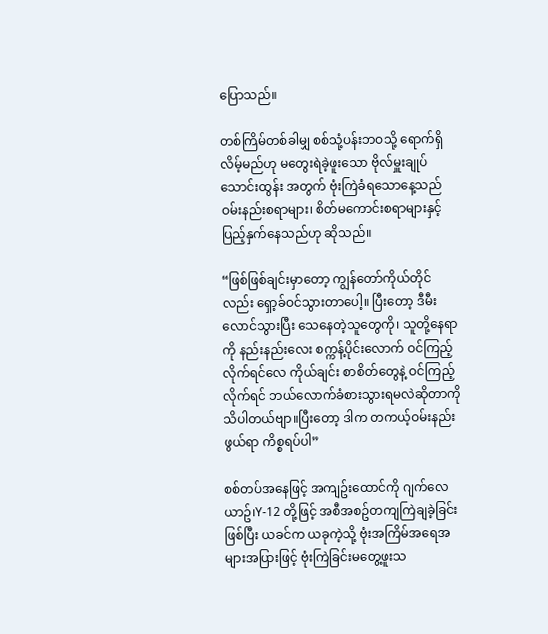ပြောသည်။

တစ်ကြိမ်တစ်ခါမျှ စစ်သုံ့ပန်းဘဝသို့ ရောက်ရှိလိမ့်မည်ဟု မတွေးရဲခဲ့ဖူးသော ဗိုလ်မှူးချုပ်သောင်းထွန်း အတွက် ဗုံးကြဲခံရသောနေ့သည် ဝမ်းနည်းစရာများ၊ စိတ်မကောင်းစရာများနှင့် ပြည့်နှက်နေသည်ဟု ဆိုသည်။

“ဖြစ်ဖြစ်ချင်းမှာတော့ ကျွန်တော်ကိုယ်တိုင်လည်း ရှော့ခ်ဝင်သွားတာပေါ့။ ပြီးတော့ ဒီမီးလောင်သွားပြီး သေနေတဲ့သူတွေကို၊ သူတို့နေရာကို နည်းနည်းလေး စက္ကန့်ပိုင်း‌လောက် ဝင်ကြည့်လိုက်ရင်လေ ကိုယ်ချင်း စာစိတ်တွေနဲ့ ဝင်ကြည့်လိုက်ရင် ဘယ်လောက်ခံစားသွားရမလဲဆိုတာကို သိပါတယ်ဗျာ။ပြီးတော့ ဒါက တကယ့်ဝမ်းနည်းဖွယ်ရာ ကိစ္စရပ်ပါ”

စစ်တပ်အနေဖြင့် အကျဥ်းထောင်ကို ဂျက်လေယာဥ်၊Y-12 တို့ဖြင့် အစီအစဥ်တကျကြဲချခဲ့ခြင်းဖြစ်ပြီး ယခင်က ယခုကဲ့သို့ ဗုံးအကြိမ်အရေအများအပြားဖြင့် ဗုံးကြဲခြင်းမတွေ့ဖူးသ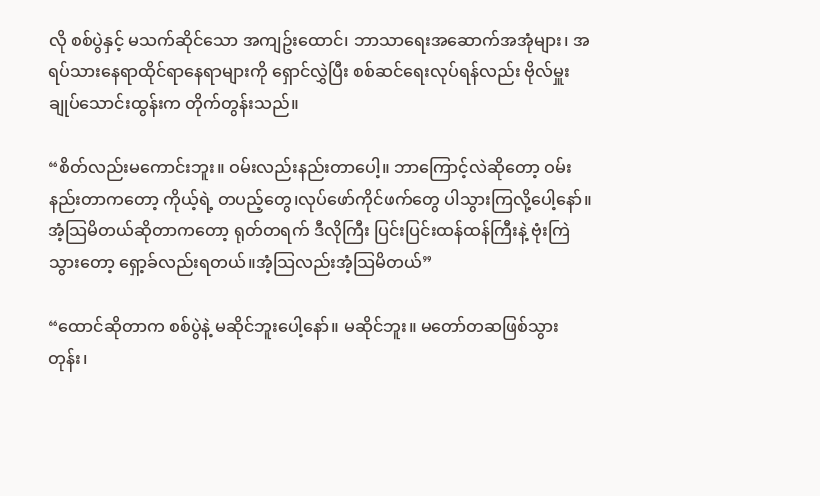လို စစ်ပွဲနှင့် မသက်ဆိုင်သော အကျဥ်းထောင်၊ ဘာသာရေးအဆောက်အအုံများ၊ အရပ်သားနေရာထိုင်ရာနေရာများကို ရှောင်လွှဲပြီး စစ်ဆင်ရေးလုပ်ရန်လည်း ဗိုလ်မှူးချုပ်သောင်းထွန်းက တိုက်တွန်းသည်။

“စိတ်လည်းမကောင်းဘူး။ ဝမ်းလည်းနည်းတာပေါ့။ ဘာကြောင့်လဲဆိုတော့ ဝမ်းနည်းတာကတော့ ကိုယ့်ရဲ့ တပည့်တွေ၊လုပ်ဖော်ကိုင်ဖက်တွေ ပါသွားကြလို့ပေါ့နော်။ အံ့သြမိတယ်ဆိုတာကတော့ ရုတ်တရက် ဒီလိုကြီး ပြင်းပြင်းထန်ထန်ကြီးနဲ့ ဗုံးကြဲသွားတော့ ရှော့ခ်လည်းရတယ်။အံ့သြလည်းအံ့သြမိတယ်”

“ထောင်ဆိုတာက စစ်ပွဲနဲ့ မဆိုင်ဘူးပေါ့နော်။ မဆိုင်ဘူး။ မတော်တဆဖြစ်သွားတုန်း၊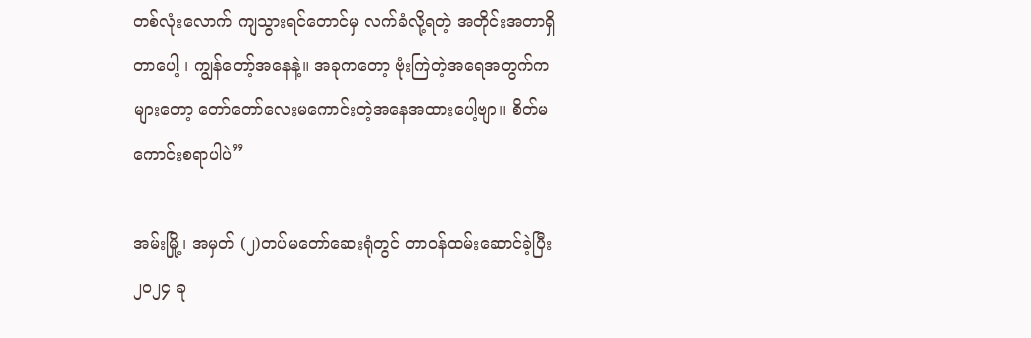တစ်လုံးလောက် ကျသွားရင်တောင်မှ လက်ခံလို့ရတဲ့ အတိုင်းအတာရှိတာပေါ့ ၊ ကျွန်တော့်အနေနဲ့။ အခုကတော့ ဗုံးကြဲတဲ့အရေအတွက်က များတော့ တော်တော်လေးမကောင်းတဲ့အနေအထားပေါ့ဗျာ။ စိတ်မကောင်းစရာပါပဲ”

အမ်းမြို့၊ အမှတ် (၂)တပ်မတော်ဆေးရုံတွင် တာဝန်ထမ်းဆောင်ခဲ့ပြီး ၂၀၂၄ ခု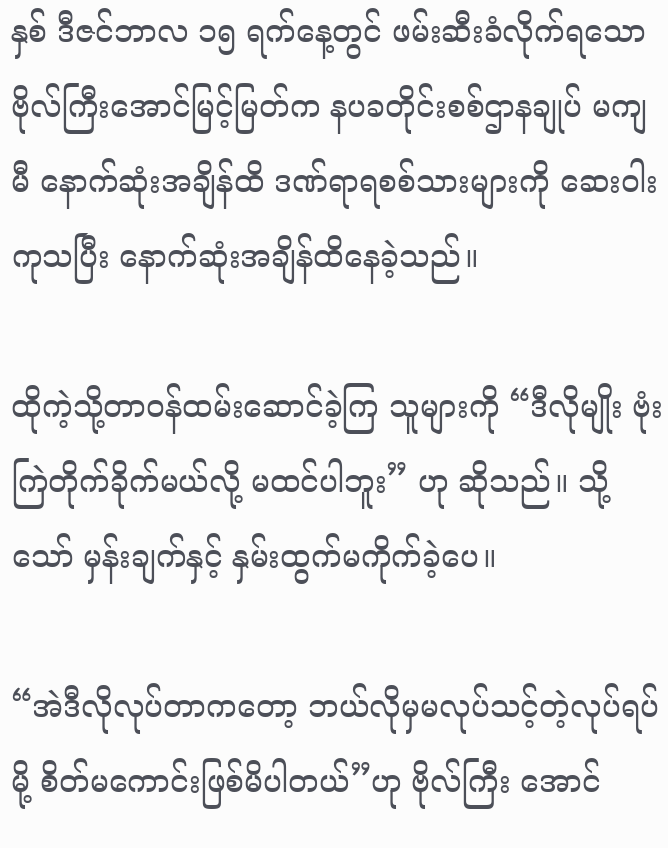နှစ် ဒီဇင်ဘာလ ၁၅ ရက်နေ့တွင် ဖမ်းဆီးခံလိုက်ရသော ဗိုလ်ကြီးအောင်မြင့်မြတ်က နပခတိုင်းစစ်ဌာနချုပ် မကျမီ နောက်ဆုံးအချိန်ထိ ဒဏ်ရာရစစ်သားများကို ဆေးဝါးကုသပြီး နောက်ဆုံးအချိန်ထိနေခဲ့သည်။

ထိုကဲ့သို့တာဝန်ထမ်းဆောင်ခဲ့ကြ သူများကို “ဒီလိုမျိုး ဗုံးကြဲတိုက်ခိုက်မယ်လို့ မထင်ပါဘူး” ဟု ဆိုသည်။ သို့သော် မှန်းချက်နှင့် နှမ်းထွက်မကိုက်ခဲ့ပေ။

“အဲဒီလိုလုပ်တာကတော့ ဘယ်လိုမှမလုပ်သင့်တဲ့လုပ်ရပ်မို့ စိတ်မကောင်းဖြစ်မိပါတယ်”ဟု ဗိုလ်ကြီး အောင်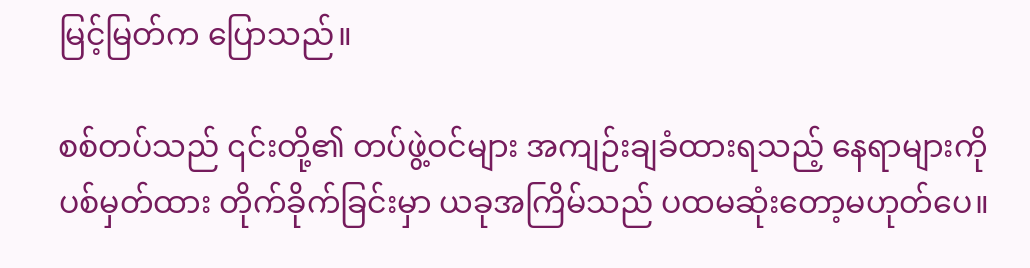မြင့်မြတ်က ပြောသည်။

စစ်တပ်သည် ၎င်းတို့၏ တပ်ဖွဲ့ဝင်များ အကျဉ်းချခံထားရသည့် နေရာများကို ပစ်မှတ်ထား တိုက်ခိုက်ခြင်းမှာ ယခုအကြိမ်သည် ပထမဆုံးတော့မဟုတ်ပေ။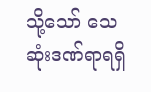သို့သော် သေဆုံးဒဏ်ရာရရှိ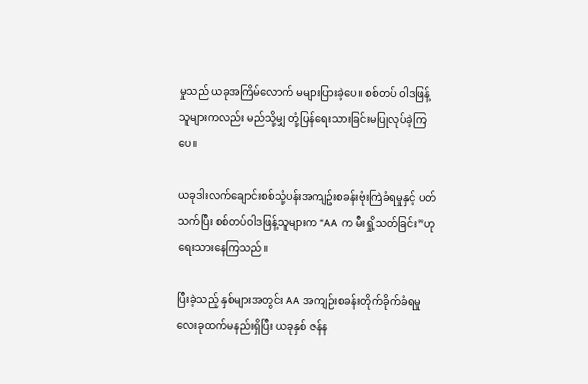မှုသည် ယခုအကြိမ်လောက် မများပြားခဲ့ပေ။ စစ်တပ် ဝါဒဖြန့်သူများကလည်း မည်သို့မျှ တုံ့ပြန်ရေးသားခြင်းမပြုလုပ်ခဲ့ကြပေ။

ယခုဒါးလက်ချောင်းစစ်သုံ့ပန်းအကျဥ်းစခန်းဗုံးကြဲခံရမှုနှင့် ပတ်သက်ပြီး စစ်တပ်ဝါဒဖြန့်သူများက “AA က မီးရှို့သတ်ခြင်း”ဟု ရေးသားနေကြသည်။

ပြီးခဲ့သည့် နှစ်များအတွင်း AA အကျဉ်းစခန်းတိုက်ခိုက်ခံရမှု လေးခုထက်မနည်းရှိပြီး ယခုနှစ် ဇန်န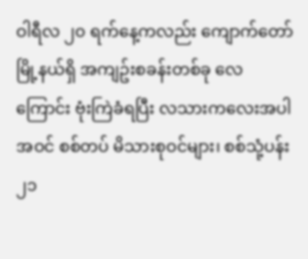ဝါရီလ ၂၀ ရက်နေ့ကလည်း ကျောက်တော်မြို့နယ်ရှိ အကျဥ်းစခန်းတစ်ခု လေကြောင်း ဗုံးကြဲခံရပြီး လသားကလေးအပါအဝင် စစ်တပ် မိသားစုဝင်များ၊ စစ်သုံ့ပန်း ၂၁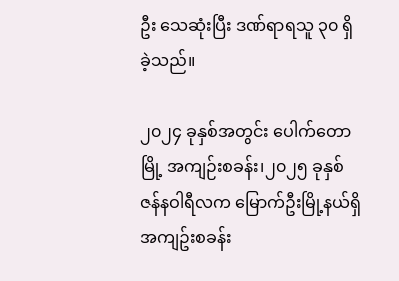ဦး သေဆုံးပြီး ဒဏ်ရာရသူ ၃၀ ရှိခဲ့သည်။

၂၀၂၄ ခုနှစ်အတွင်း ပေါက်တောမြို့ အကျဉ်းစခန်း၊၂၀၂၅ ခုနှစ် ဇန်နဝါရီလက မြောက်ဦးမြို့နယ်ရှိ အကျဥ်းစခန်း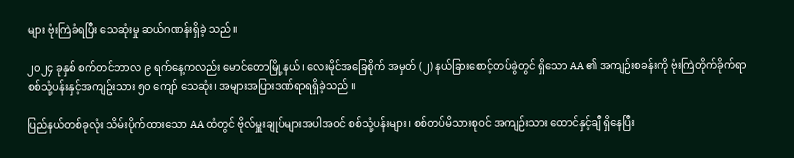များ ဗုံးကြဲခံရပြီး သေဆုံးမှု ဆယ်ဂဏန်းရှိခဲ့ သည်။

၂၀၂၄ ခုနှစ် စက်တင်ဘာလ ၉ ရက်နေ့ကလည်း မောင်တောမြို့နယ်၊ လေးမိုင်အခြေစိုက် အမှတ် (၂) နယ်ခြားစောင့်တပ်ခွဲတွင် ရှိသော AA ၏ အကျဉ်းစခန်းကို ဗုံးကြဲတိုက်ခိုက်ရာ စစ်သုံ့ပန်းနှင့်အကျဥ်းသား ၅၀ ကျော် သေဆုံး၊ အများအပြားဒဏ်ရာရရှိခဲ့သည် ။

ပြည်နယ်တစ်ခုလုံး သိမ်းပိုက်ထားသော AA ထံတွင် ဗိုလ်မှူးချုပ်များအပါအဝင် စစ်သုံ့ပန်းများ၊ စစ်တပ်မိသားစုဝင် အကျဉ်းသား ထောင်နှင့်ချီ ရှိနေပြီး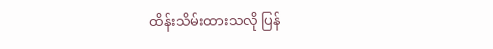ထိန်းသိမ်းထားသလို ပြန်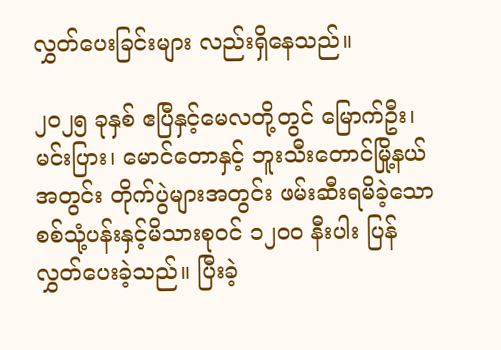လွှတ်ပေးခြင်းများ လည်းရှိနေသည်။

၂၀၂၅ ခုနှစ် ဧပြီနှင့်မေလတို့တွင် မြောက်ဦး၊ မင်းပြား၊ မောင်တောနှင့် ဘူးသီးတောင်မြို့နယ်အတွင်း တိုက်ပွဲများအတွင်း ဖမ်းဆီးရမိခဲ့သော စစ်သုံ့ပန်းနှင့်မိသားစုဝင် ၁၂၀၀ နီးပါး ပြန်လွှတ်ပေးခဲ့သည်။ ပြီးခဲ့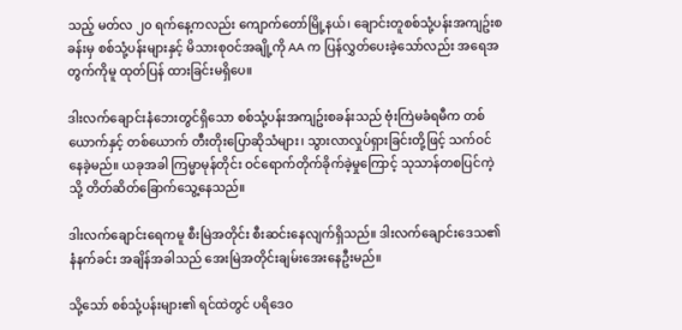သည့် မတ်လ ၂၀ ရက်နေ့ကလည်း ကျောက်တော်မြို့နယ်၊ ချောင်းတူစစ်သုံ့ပန်းအကျဥ်းစခန်းမှ စစ်သုံ့ပန်းများနှင့် မိသားစုဝင်အချို့ကို AA က ပြန်လွှတ်ပေးခဲ့သော်လည်း အရေအတွက်ကိုမူ ထုတ်ပြန် ထားခြင်းမရှိပေ။

ဒါးလက်ချောင်းနံဘေးတွင်ရှိသော စစ်သုံ့ပန်းအကျဥ်းစခန်းသည် ဗုံးကြဲမခံရမီက တစ်ယောက်နှင့် တစ်ယောက် တီးတိုးပြောဆိုသံများ၊ သွားလာလှုပ်ရှားခြင်းတို့ဖြင့် သက်ဝင်နေခဲ့မည်။ ယခုအခါ ကြမ္မာမုန်တိုင်း ဝင်ရောက်တိုက်ခိုက်ခဲ့မှုကြောင့် သုသာန်တစပြင်ကဲ့သို့ တိတ်ဆိတ်ခြောက်သွေ့နေသည်။

ဒါးလက်ချောင်းရေကမူ စီးမြဲအတိုင်း စီးဆင်းနေလျက်ရှိသည်။ ဒါးလက်ချောင်းဒေသ၏ နံနက်ခင်း အချိန်အခါသည် အေးမြဲအတိုင်းချမ်းအေးနေဦးမည်။

သို့သော် စစ်သုံ့ပန်းများ၏ ရင်ထဲတွင် ပရိဒေဝ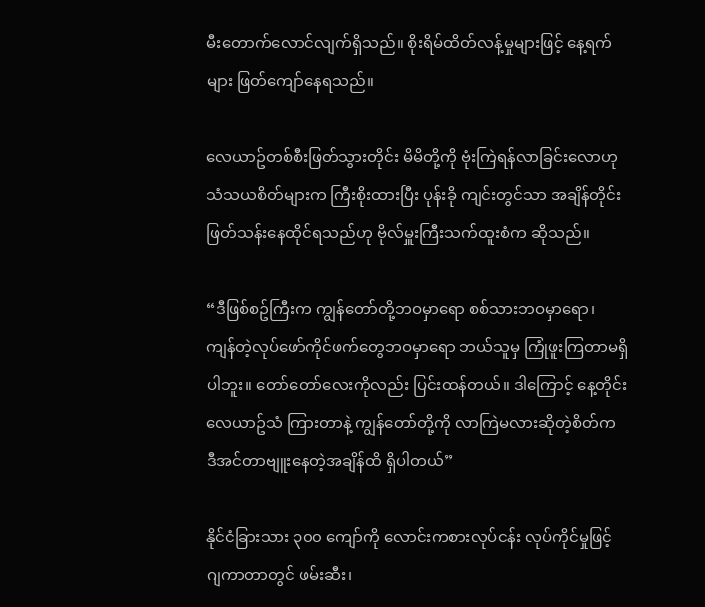မီးတောက်လောင်လျက်ရှိသည်။ စိုးရိမ်ထိတ်လန့်မှုများဖြင့် နေ့ရက်များ ဖြတ်ကျော်နေရသည်။

လေယာဥ်တစ်စီးဖြတ်သွားတိုင်း မိမိတို့ကို ဗုံးကြဲရန်လာခြင်းလောဟု သံသယစိတ်များက ကြီးစိုးထားပြီး ပုန်းခို ကျင်းတွင်သာ အချိန်တိုင်းဖြတ်သန်းနေထိုင်ရသည်ဟု ဗိုလ်မှူးကြီးသက်ထူးစံက ဆိုသည်။

“ဒီဖြစ်စဥ်ကြီးက ကျွန်တော်တို့ဘဝမှာရော စစ်သားဘဝမှာရော၊ ကျန်တဲ့လုပ်ဖော်ကိုင်ဖက်တွေဘဝမှာရော ဘယ်သူမှ ကြုံဖူးကြတာမရှိပါဘူး။ တော်တော်လေးကိုလည်း ပြင်းထန်တယ်။ ဒါကြောင့် နေ့တိုင်း လေယာဥ်သံ ကြားတာနဲ့ ကျွန်တော်တို့ကို လာကြဲမလားဆိုတဲ့စိတ်က ဒီအင်တာဗျူးနေတဲ့အချိန်ထိ ရှိပါတယ်”

နိုင်ငံခြားသား ၃၀၀ ကျော်ကို လောင်းကစားလုပ်ငန်း လုပ်ကိုင်မှုဖြင့် ဂျကာတာတွင် ဖမ်းဆီး၊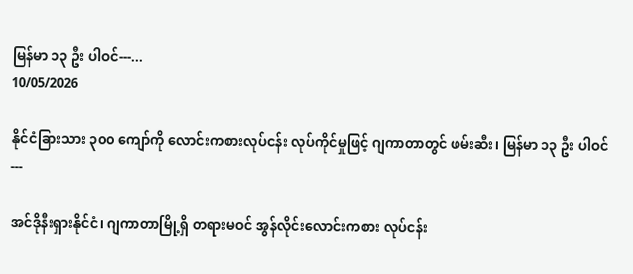မြန်မာ ၁၃ ဦး ပါဝင်---...
10/05/2026

နိုင်ငံခြားသား ၃၀၀ ကျော်ကို လောင်းကစားလုပ်ငန်း လုပ်ကိုင်မှုဖြင့် ဂျကာတာတွင် ဖမ်းဆီး၊ မြန်မာ ၁၃ ဦး ပါဝင်
---

အင်ဒိုနီးရှားနိုင်ငံ၊ ဂျကာတာမြို့ရှိ တရားမဝင် အွန်လိုင်းလောင်းကစား လုပ်ငန်း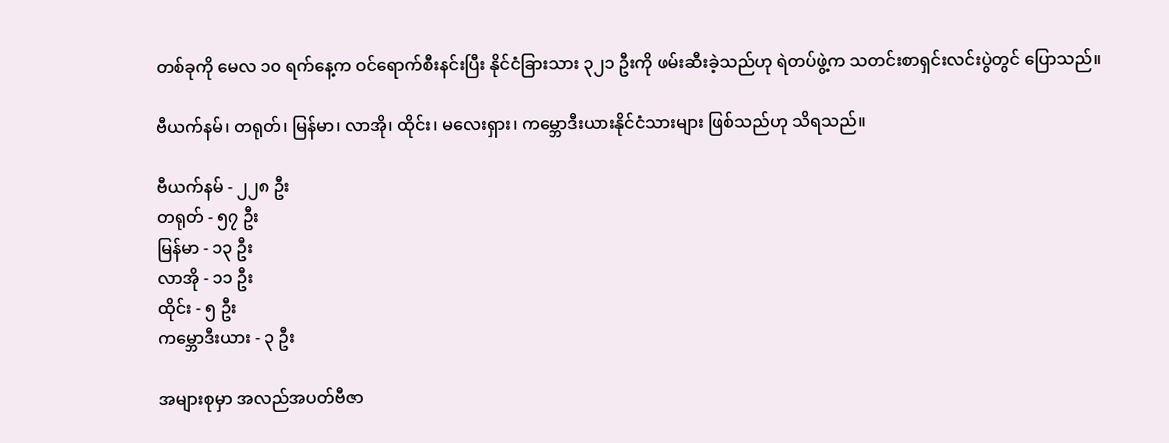တစ်ခုကို မေလ ၁၀ ရက်နေ့က ဝင်ရောက်စီးနင်းပြီး နိုင်ငံခြားသား ၃၂၁ ဦးကို ဖမ်းဆီးခဲ့သည်ဟု ရဲတပ်ဖွဲ့က သတင်းစာရှင်းလင်းပွဲတွင် ပြောသည်။

ဗီယက်နမ်၊ တရုတ်၊ မြန်မာ၊ လာအို၊ ထိုင်း၊ မလေးရှား၊ ကမ္ဘောဒီးယားနိုင်ငံသားများ ဖြစ်သည်ဟု သိရသည်။

ဗီယက်နမ် - ၂၂၈ ဦး
တရုတ် - ၅၇ ဦး
မြန်မာ - ၁၃ ဦး
လာအို - ၁၁ ဦး
ထိုင်း - ၅ ဦး
ကမ္ဘောဒီးယား - ၃ ဦး

အများစုမှာ အလည်အပတ်ဗီဇာ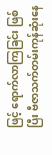ဖြင့် ရောက်လာကြခြင်း ဖြစ်ပြီး ဗီဇာသက်တမ်းကုန်ဆုံးနေ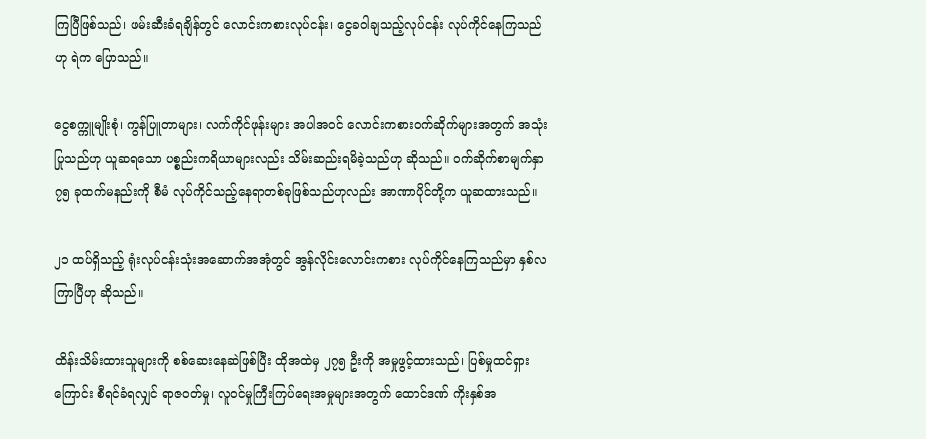ကြပြီဖြစ်သည်၊ ဖမ်းဆီးခံရချိန်တွင် လောင်းကစားလုပ်ငန်း၊ ငွေခဝါချသည့်လုပ်ငန်း လုပ်ကိုင်နေကြသည်ဟု ရဲက ပြောသည်။

ငွေစက္ကူမျိုးစုံ၊ ကွန်ပြူတာများ၊ လက်ကိုင်ဖုန်းများ အပါအဝင် လောင်းကစားဝက်ဆိုက်များအတွက် အသုံးပြုသည်ဟု ယူဆရသော ပစ္စည်းကရိယာများလည်း သိမ်းဆည်းရမိခဲ့သည်ဟု ဆိုသည်။ ဝက်ဆိုက်စာမျက်နှာ ၇၅ ခုထက်မနည်းကို စီမံ လုပ်ကိုင်သည့်နေရာတစ်ခုဖြစ်သည်ဟုလည်း အာဏာပိုင်တို့က ယူဆထားသည်။

၂၁ ထပ်ရှိသည့် ရုံးလုပ်ငန်းသုံးအဆောက်အအုံတွင် အွန်လိုင်းလောင်းကစား လုပ်ကိုင်နေကြသည်မှာ နှစ်လကြာပြီဟု ဆိုသည်။

ထိန်းသိမ်းထားသူများကို စစ်ဆေးနေဆဲဖြစ်ပြီး ထိုအထဲမှ ၂၇၅ ဦးကို အမှုဖွင့်ထားသည်၊ ပြစ်မှုထင်ရှားကြောင်း စီရင်ခံရလျှင် ရာဇဝတ်မှု၊ လူဝင်မှုကြီးကြပ်ရေးအမှုများအတွက် ထောင်ဒဏ် ကိုးနှစ်အ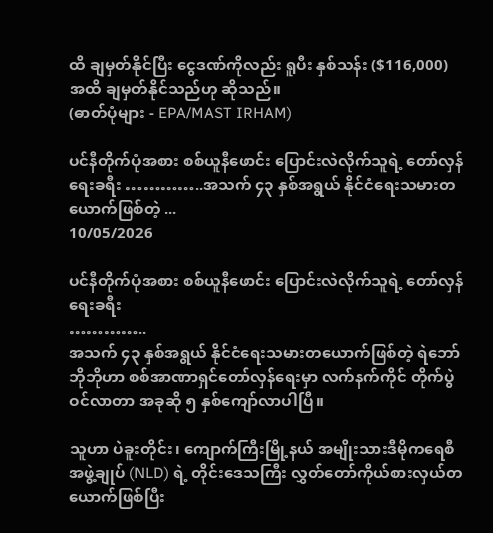ထိ ချမှတ်နိုင်ပြီး ငွေဒဏ်ကိုလည်း ရူပီး နှစ်သန်း ($116,000) အထိ ချမှတ်နိုင်သည်ဟု ဆိုသည်။
(ဓာတ်ပုံများ - EPA/MAST IRHAM)

ပင်နီတိုက်ပုံအစား စစ်ယူနီဖောင်း ပြောင်းလဲလိုက်သူရဲ့ တော်လှန်ရေးခရီး …………..အသက် ၄၃ နှစ်အရွယ် နိုင်ငံရေးသမားတယောက်ဖြစ်တဲ့ ...
10/05/2026

ပင်နီတိုက်ပုံအစား စစ်ယူနီဖောင်း ပြောင်းလဲလိုက်သူရဲ့ တော်လှန်ရေးခရီး
…………..
အသက် ၄၃ နှစ်အရွယ် နိုင်ငံရေးသမားတယောက်ဖြစ်တဲ့ ရဲဘော်ဘိုဘိုဟာ စစ်အာဏာရှင်တော်လှန်ရေးမှာ လက်နက်ကိုင် တိုက်ပွဲဝင်လာတာ အခုဆို ၅ နှစ်ကျော်လာပါပြီ။

သူဟာ ပဲခူးတိုင်း၊ ကျောက်ကြီးမြို့နယ် အမျိုးသားဒီမိုကရေစီအဖွဲ့ချုပ် (NLD) ရဲ့ တိုင်းဒေသကြီး လွှတ်တော်ကိုယ်စားလှယ်တယောက်ဖြစ်ပြီး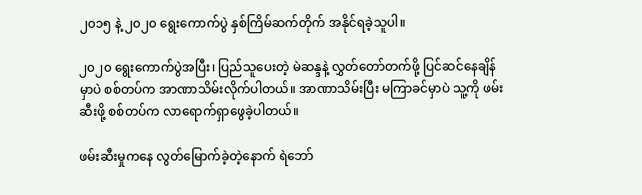၂၀၁၅ နဲ့ ၂၀၂၀ ရွေးကောက်ပွဲ နှစ်ကြိမ်ဆက်တိုက် အနိုင်ရခဲ့သူပါ။

၂၀၂၀ ရွေးကောက်ပွဲအပြီး၊ ပြည်သူပေးတဲ့ မဲဆန္ဒနဲ့ လွှတ်တော်တက်ဖို့ ပြင်ဆင်နေချိန်မှာပဲ စစ်တပ်က အာဏာသိမ်းလိုက်ပါတယ်။ အာဏာသိမ်းပြီး မကြာခင်မှာပဲ သူ့ကို ဖမ်းဆီးဖို့ စစ်တပ်က လာရောက်ရှာဖွေခဲ့ပါတယ်။

ဖမ်းဆီးမှုကနေ လွတ်မြောက်ခဲ့တဲ့နောက် ရဲဘော်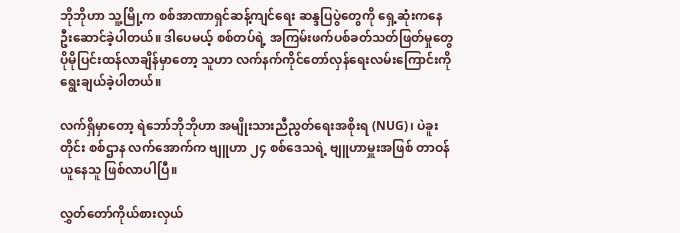ဘိုဘိုဟာ သူ့မြို့က စစ်အာဏာရှင်ဆန့်ကျင်ရေး ဆန္ဒပြပွဲတွေကို ရှေ့ဆုံးကနေ ဦးဆောင်ခဲ့ပါတယ်။ ဒါပေမယ့် စစ်တပ်ရဲ့ အကြမ်းဖက်ပစ်ခတ်သတ်ဖြတ်မှုတွေ ပိုမိုပြင်းထန်လာချိန်မှာတော့ သူဟာ လက်နက်ကိုင်တော်လှန်ရေးလမ်းကြောင်းကို ရွေးချယ်ခဲ့ပါတယ်။

လက်ရှိမှာတော့ ရဲဘော်ဘိုဘိုဟာ အမျိုးသားညီညွတ်ရေးအစိုးရ (NUG)၊ ပဲခူးတိုင်း စစ်ဌာန လက်အောက်က ဗျူဟာ ၂၄ စစ်ဒေသရဲ့ ဗျူဟာမှူးအဖြစ် တာဝန်ယူနေသူ ဖြစ်လာပါပြီ။

လွှတ်တော်ကိုယ်စားလှယ်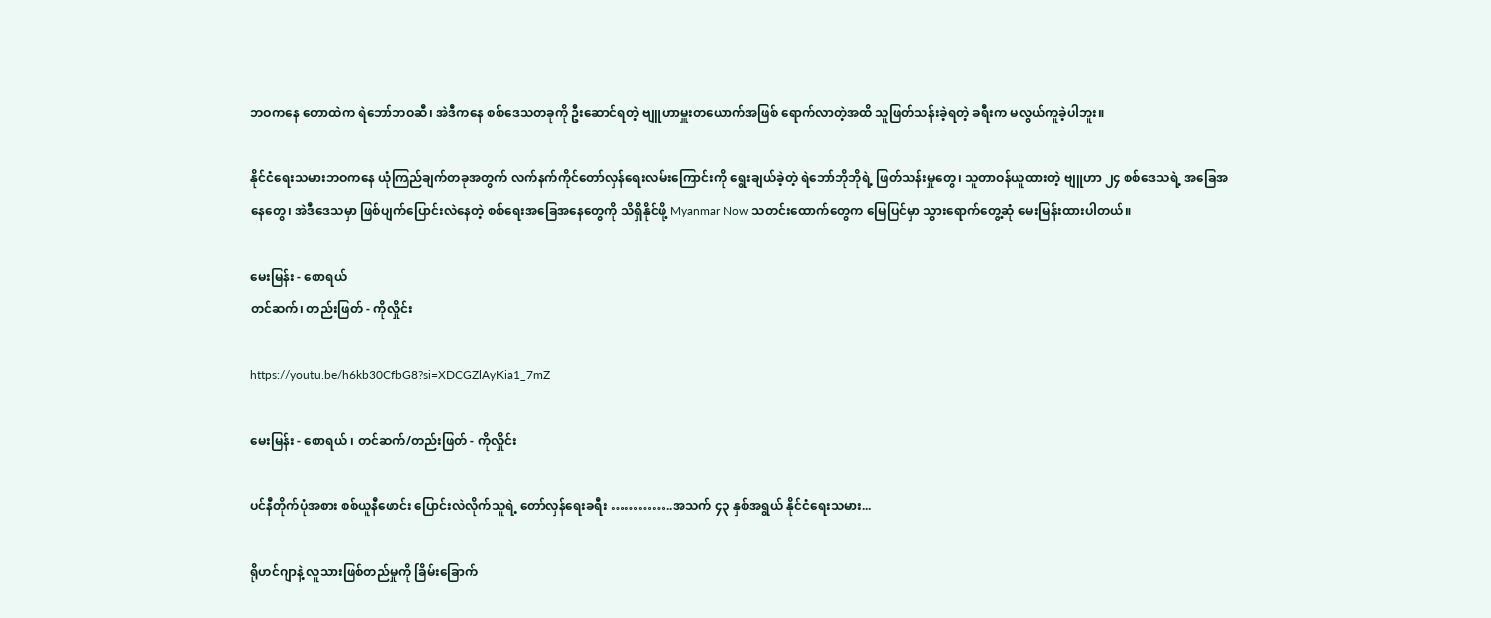ဘဝကနေ တောထဲက ရဲဘော်ဘဝဆီ၊ အဲဒီကနေ စစ်ဒေသတခုကို ဦးဆောင်ရတဲ့ ဗျူဟာမှူးတယောက်အဖြစ် ရောက်လာတဲ့အထိ သူဖြတ်သန်းခဲ့ရတဲ့ ခရီးက မလွယ်ကူခဲ့ပါဘူး။

နိုင်ငံရေးသမားဘဝကနေ ယုံကြည်ချက်တခုအတွက် လက်နက်ကိုင်တော်လှန်ရေးလမ်းကြောင်းကို ရွေးချယ်ခဲ့တဲ့ ရဲဘော်ဘိုဘိုရဲ့ ဖြတ်သန်းမှုတွေ၊ သူတာဝန်ယူထားတဲ့ ဗျူဟာ ၂၄ စစ်ဒေသရဲ့ အခြေအနေတွေ၊ အဲဒီဒေသမှာ ဖြစ်ပျက်ပြောင်းလဲနေတဲ့ စစ်ရေးအခြေအနေတွေကို သိရှိနိုင်ဖို့ Myanmar Now သတင်းထောက်တွေက မြေပြင်မှာ သွားရောက်တွေ့ဆုံ မေးမြန်းထားပါတယ်။

မေးမြန်း - စောရယ်
တင်ဆက်၊ တည်းဖြတ် - ကိုလှိုင်း

https://youtu.be/h6kb30CfbG8?si=XDCGZlAyKia1_7mZ

မေးမြန်း - စောရယ် ၊ တင်ဆက်/တည်းဖြတ် - ကိုလှိုင်း

ပင်နီတိုက်ပုံအစား စစ်ယူနီဖောင်း ပြောင်းလဲလိုက်သူရဲ့ တော်လှန်ရေးခရီး …………..အသက် ၄၃ နှစ်အရွယ် နိုင်ငံရေးသမား...

ရိုဟင်ဂျာနဲ့ လူသားဖြစ်တည်မှုကို ခြိမ်းခြောက်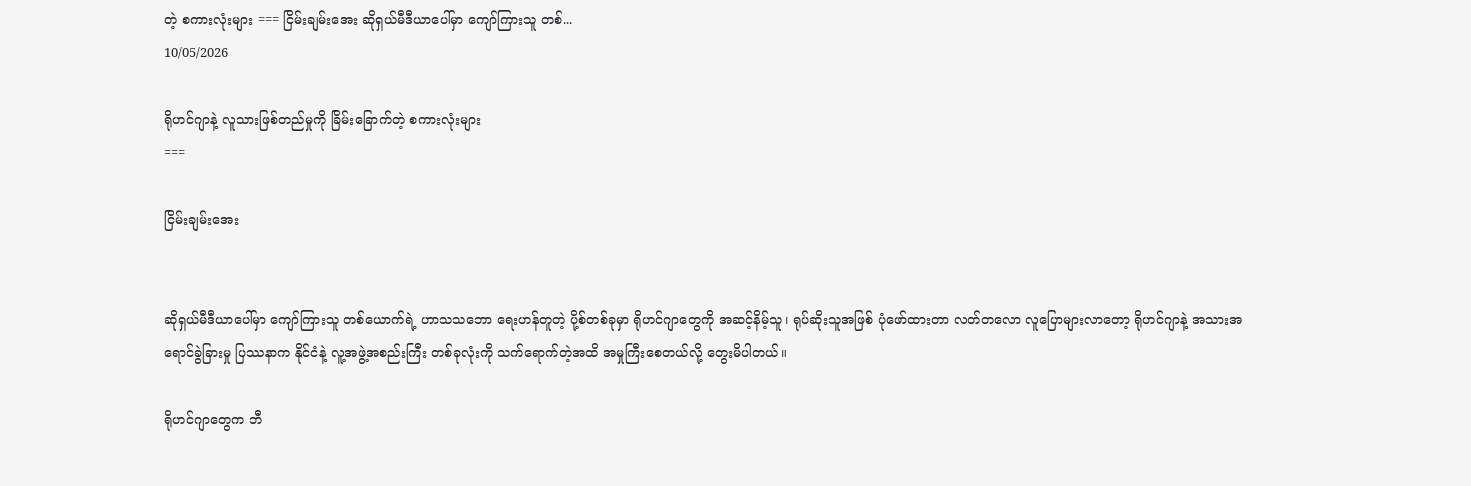တဲ့ စကားလုံးများ === ငြိမ်းချမ်းအေး ဆိုရှယ်မီဒီယာပေါ်မှာ ကျော်ကြားသူ တစ်...
10/05/2026

ရိုဟင်ဂျာနဲ့ လူသားဖြစ်တည်မှုကို ခြိမ်းခြောက်တဲ့ စကားလုံးများ
===

ငြိမ်းချမ်းအေး


ဆိုရှယ်မီဒီယာပေါ်မှာ ကျော်ကြားသူ တစ်ယောက်ရဲ့ ဟာသသဘော ရေးဟန်တူတဲ့ ပို့စ်တစ်ခုမှာ ရိုဟင်ဂျာတွေကို အဆင့်နိမ့်သူ၊ ရုပ်ဆိုးသူအဖြစ် ပုံဖော်ထားတာ လတ်တလော လူပြောများလာတော့ ရိုဟင်ဂျာနဲ့ အသားအရောင်ခွဲခြားမှု ပြဿနာက နိုင်ငံနဲ့ လူ့အဖွဲ့အစည်းကြီး တစ်ခုလုံးကို သက်ရောက်တဲ့အထိ အမှုကြီးစေတယ်လို့ တွေးမိပါတယ်။

ရိုဟင်ဂျာတွေက ဘီ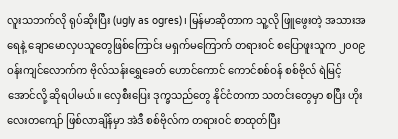လူးသဘက်လို ရုပ်ဆိုးပြီး (ugly as ogres)၊ မြန်မာဆိုတာက သူ့လို ဖြူဖွေးတဲ့ အသားအရေနဲ့ ချောမောလှပသူတွေဖြစ်ကြောင်း မရှက်မကြောက် တရားဝင် စပြောဖူးသူက ၂၀၀၉ ဝန်းကျင်လောက်က ဗိုလ်သန်းရွှေခေတ် ဟောင်ကောင် ကောင်စစ်ဝန် စစ်ဗိုလ် ရဲမြင့်အောင်လို့ ဆိုရပါမယ်။ လှေစီးပြေး ဒုက္ခသည်တွေ နိုင်ငံတကာ သတင်းတွေမှာ စပြီး ဟိုးလေးတကျော် ဖြစ်လာချိန်မှာ အဲဒီ စစ်ဗိုလ်က တရားဝင် စာထုတ်ပြီး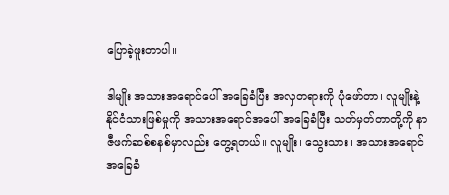ပြောခဲ့ဖူးတာပါ။

ဒါမျိုး အသားအရောင်ပေါ် အခြေခံပြီး အလှတရားကို ပုံဖော်တာ၊ လူမျိုးနဲ့ နိုင်ငံသားဖြစ်မှုကို အသားအရောင်အပေါ် အခြေခံပြီး သတ်မှတ်တာတို့ကို နာဇီဖက်ဆစ်စနစ်မှာလည်း တွေ့ရတယ်။ လူမျိုး၊ သွေးသား၊ အသားအရောင်အခြေခံ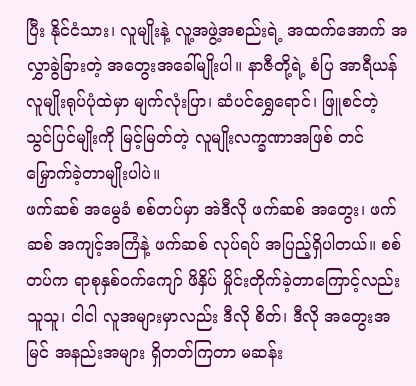ပြီး နိုင်ငံသား၊ လူမျိုးနဲ့ လူ့အဖွဲ့အစည်းရဲ့ အထက်အောက် အလွှာခွဲခြားတဲ့ အတွေးအခေါ်မျိုးပါ။ နာဇီတို့ရဲ့ စံပြ အာရီယန်လူမျိုးရုပ်ပုံထဲမှာ မျက်လုံးပြာ၊ ဆံပင်ရွှေရောင်၊ ဖြူစင်တဲ့ သွင်ပြင်မျိုးကို မြင့်မြတ်တဲ့ လူမျိုးလက္ခဏာအဖြစ် တင်မြှောက်ခဲ့တာမျိုးပါပဲ။
ဖက်ဆစ် အမွေခံ စစ်တပ်မှာ အဲဒီလို ဖက်ဆစ် အတွေး၊ ဖက်ဆစ် အကျင့်အကြံနဲ့ ဖက်ဆစ် လုပ်ရပ် အပြည့်ရှိပါတယ်။ စစ်တပ်က ရာစုနှစ်ဝက်ကျော် ဖိနှိပ် မှိုင်းတိုက်ခဲ့တာကြောင့်လည်း သူသူ၊ ငါငါ လူအများမှာလည်း ဒီလို စိတ်၊ ဒီလို အတွေးအမြင် အနည်းအများ ရှိတတ်ကြတာ မဆန်း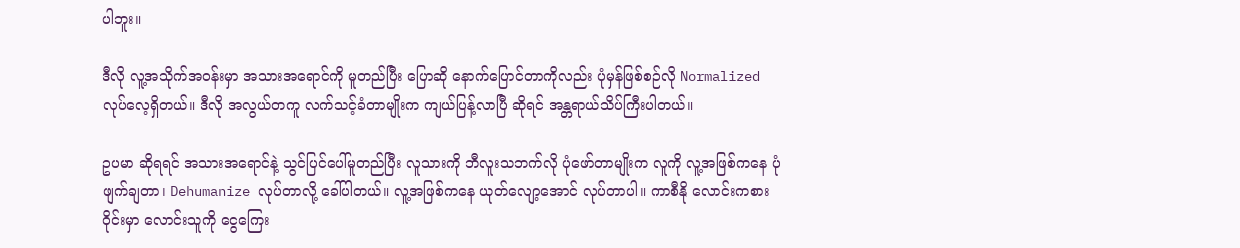ပါဘူး။

ဒီလို လူ့အသိုက်အဝန်းမှာ အသားအရောင်ကို မူတည်ပြီး ပြောဆို နောက်ပြောင်တာကိုလည်း ပုံမှန်ဖြစ်စဉ်လို Normalized လုပ်လေ့ရှိတယ်။ ဒီလို အလွယ်တကူ လက်သင့်ခံတာမျိုးက ကျယ်ပြန့်လာပြီ ဆိုရင် အန္တရာယ်သိပ်ကြီးပါတယ်။

ဥပမာ ဆိုရရင် အသားအရောင်နဲ့ သွင်ပြင်ပေါ်မူတည်ပြီး လူသားကို ဘီလူးသဘက်လို ပုံဖော်တာမျိုးက လူကို လူ့အဖြစ်ကနေ ပုံဖျက်ချတာ၊ Dehumanize လုပ်တာလို့ ခေါ်ပါတယ်။ လူ့အဖြစ်ကနေ ယုတ်လျော့အောင် လုပ်တာပါ။ ကာစီနို လောင်းကစားဝိုင်းမှာ လောင်းသူကို ငွေကြေး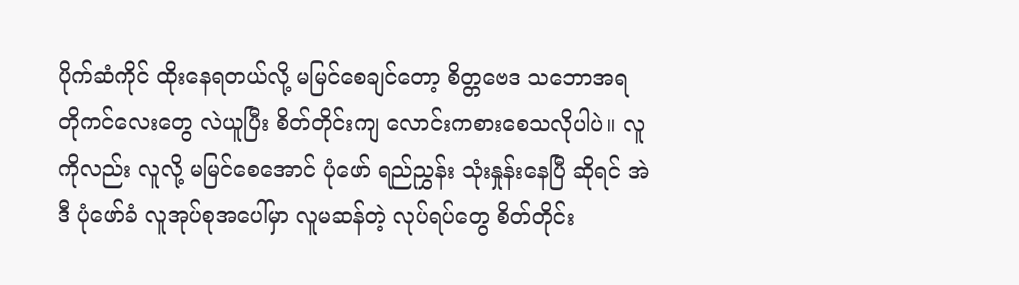ပိုက်ဆံကိုင် ထိုးနေရတယ်လို့ မမြင်စေချင်တော့ စိတ္တဗေဒ သဘောအရ တိုကင်လေးတွေ လဲယူပြီး စိတ်တိုင်းကျ လောင်းကစားစေသလိုပါပဲ။ လူကိုလည်း လူလို့ မမြင်စေအောင် ပုံဖော် ရည်ညွှန်း သုံးနှုန်းနေပြီ ဆိုရင် အဲဒီ ပုံဖော်ခံ လူအုပ်စုအပေါ်မှာ လူမဆန်တဲ့ လုပ်ရပ်တွေ စိတ်တိုင်း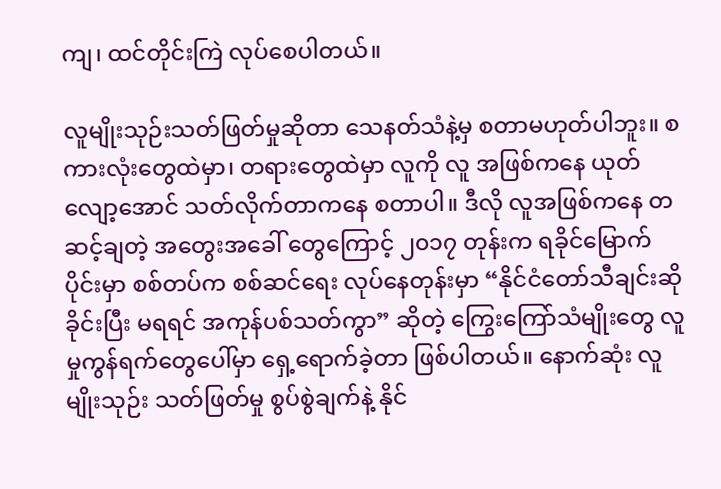ကျ၊ ထင်တိုင်းကြဲ လုပ်စေပါတယ်။

လူမျိုးသုဉ်းသတ်ဖြတ်မှုဆိုတာ သေနတ်သံနဲ့မှ စတာမဟုတ်ပါဘူး။ စကားလုံးတွေထဲမှာ၊ တရားတွေထဲမှာ လူကို လူ အဖြစ်ကနေ ယုတ်လျော့အောင် သတ်လိုက်တာကနေ စတာပါ။ ဒီလို လူအဖြစ်ကနေ တဆင့်ချတဲ့ အတွေးအခေါ် တွေကြောင့် ၂၀၁၇ တုန်းက ရခိုင်မြောက်ပိုင်းမှာ စစ်တပ်က စစ်ဆင်ရေး လုပ်နေတုန်းမှာ “နိုင်ငံတော်သီချင်းဆိုခိုင်းပြီး မရရင် အကုန်ပစ်သတ်ကွာ” ဆိုတဲ့ ကြွေးကြော်သံမျိုးတွေ လူမှုကွန်ရက်တွေပေါ်မှာ ရှေ့ရောက်ခဲ့တာ ဖြစ်ပါတယ်။ နောက်ဆုံး လူမျိုးသုဉ်း သတ်ဖြတ်မှု စွပ်စွဲချက်နဲ့ နိုင်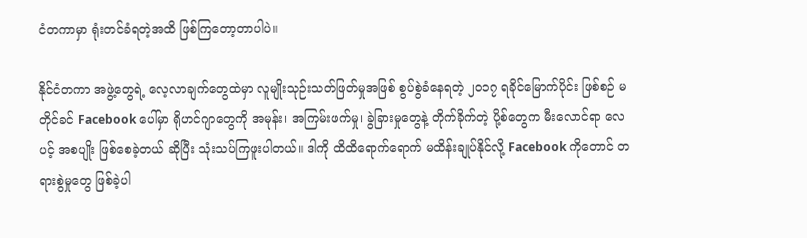ငံတကာမှာ ရုံးတင်ခံရတဲ့အထိ ဖြစ်ကြတော့တာပါပဲ။

နိုင်ငံတကာ အဖွဲ့တွေရဲ့ လေ့လာချက်တွေထဲမှာ လူမျိုးသုဉ်းသတ်ဖြတ်မှုအဖြစ် စွပ်စွဲခံနေရတဲ့ ၂၀၁၇ ရခိုင်မြောက်ပိုင်း ဖြစ်စဉ် မတိုင်ခင် Facebook ပေါ်မှာ ရိုဟင်ဂျာတွေကို အမုန်း၊ အကြမ်းဖက်မှု၊ ခွဲခြားမှုတွေနဲ့ တိုက်ခိုက်တဲ့ ပို့စ်တွေက မီးလောင်ရာ လေပင့် အစပျိုး ဖြစ်စေခဲ့တယ် ဆိုပြီး သုံးသပ်ကြဖူးပါတယ်။ ဒါကို ထိထိရောက်ရောက် မထိန်းချုပ်နိုင်လို့ Facebook ကိုတောင် တရားစွဲမှုတွေ ဖြစ်ခဲ့ပါ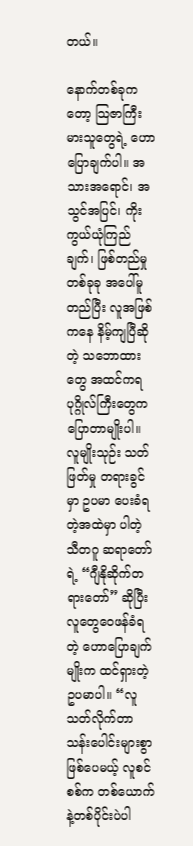တယ်။

နောက်တစ်ခုကတော့ သြဇာကြီးမားသူတွေရဲ့ ဟောပြောချက်ပါ။ အသားအရောင်၊ အသွင်အပြင်၊ ကိုးကွယ်ယုံကြည်ချက်၊ ဖြစ်တည်မှု တစ်ခုခု အပေါ်မူတည်ပြီး လူအဖြစ်ကနေ နိမ့်ကျပြီဆိုတဲ့ သဘောထားတွေ အထင်ကရ ပုဂ္ဂိုလ်ကြီးတွေက ပြောတာမျိုးပါ။ လူမျိုးသုဉ်း သတ်ဖြတ်မှု တရားခွင်မှာ ဥပမာ ပေးခံရတဲ့အထဲမှာ ပါတဲ့ သီတဂူ ဆရာတော်ရဲ့ “ဂျီနိုဆိုက်တရားတော်” ဆိုပြီး လူတွေဝေဖန်ခံရတဲ့ ဟောပြောချက်မျိုးက ထင်ရှားတဲ့ ဥပမာပါ။ “လူသတ်လိုက်တာ သန်းပေါင်းများစွာ ဖြစ်ပေမယ့် လူစင်စစ်က တစ်ယောက်နဲ့တစ်ပိုင်းပဲပါ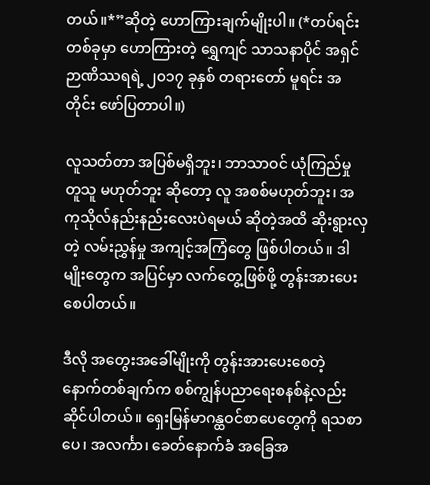တယ်။*”ဆိုတဲ့ ဟောကြားချက်မျိုးပါ။ (*တပ်ရင်းတစ်ခုမှာ ဟောကြားတဲ့ ရွှေကျင် သာသနာပိုင် အရှင်ဉာဏိဿရရဲ့ ၂၀၁၇ ခုနှစ် တရားတော် မူရင်း အတိုင်း ဖော်ပြတာပါ။)

လူသတ်တာ အပြစ်မရှိဘူး၊ ဘာသာဝင် ယုံကြည်မှု တူသူ မဟုတ်ဘူး ဆိုတော့ လူ အစစ်မဟုတ်ဘူး၊ အကုသိုလ်နည်းနည်းလေးပဲရမယ် ဆိုတဲ့အထိ ဆိုးရွားလှတဲ့ လမ်းညွှန်မှု အကျင့်အကြံတွေ ဖြစ်ပါတယ်။ ဒါမျိုးတွေက အပြင်မှာ လက်တွေ့ဖြစ်ဖို့ တွန်းအားပေးစေပါတယ်။

ဒီလို အတွေးအခေါ်မျိုးကို တွန်းအားပေးစေတဲ့ နောက်တစ်ချက်က စစ်ကျွန်ပညာရေးစနစ်နဲ့လည်း ဆိုင်ပါတယ်။ ရှေးမြန်မာဂန္ထဝင်စာပေတွေကို ရသစာပေ၊ အလင်္ကာ၊ ခေတ်နောက်ခံ အခြေအ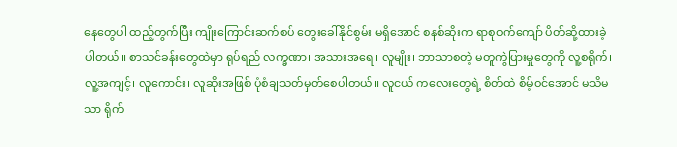နေတွေပါ ထည့်တွက်ပြီး ကျိုးကြောင်းဆက်စပ် တွေးခေါ်နိုင်စွမ်း မရှိအောင် စနစ်ဆိုးက ရာစုဝက်ကျော် ပိတ်ဆို့ထားခဲ့ပါတယ်။ စာသင်ခန်းတွေထဲမှာ ရုပ်ရည် လက္ခဏာ၊ အသားအရေ၊ လူမျိုး၊ ဘာသာစတဲ့ မတူကွဲပြားမှုတွေကို လူ့စရိုက်၊ လူ့အကျင့်၊ လူကောင်း၊ လူဆိုးအဖြစ် ပုံစံချသတ်မှတ်စေပါတယ်။ လူငယ် ကလေးတွေရဲ့ စိတ်ထဲ စိမ့်ဝင်အောင် မသိမသာ ရိုက်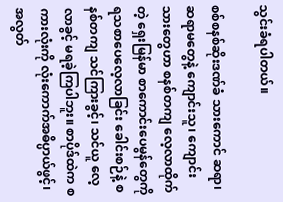သွင်းခံရပါတယ်။

စစ်စနစ်ဆိုးဒဏ်ခံ သားကောင် ဆရာ၊ ဆရာမတွေနဲ့ ကျောင်းသူ၊ ကျောင်းသားတွေဟာ စနစ်တကျ လေ့လာထိုက်တဲ့ ရှေးမြန်မာ စာကောင်းပေမွန်တွေကို ရသစာပေလေ့လာခြင်း ခေါင်းစဉ်နဲ့ စနစ်တကျ သင်ကြားခွင့်၊ သင်ယူ လေ့လာခွင့် မရခဲ့ကြပါဘူး။ စာပိုဒ်ထဲက စကားလုံးကို လုံးကောက်အဓိပ္ပာယ်ဖွင့်၊ အလွတ်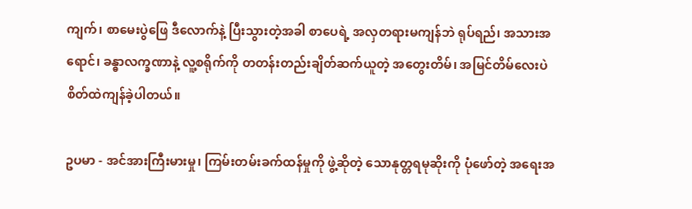ကျက်၊ စာမေးပွဲဖြေ ဒီလောက်နဲ့ ပြီးသွားတဲ့အခါ စာပေရဲ့ အလှတရားမကျန်ဘဲ ရုပ်ရည်၊ အသားအရောင်၊ ခန္ဓာလက္ခဏာနဲ့ လူ့စရိုက်ကို တတန်းတည်းချိတ်ဆက်ယူတဲ့ အတွေးတိမ်၊ အမြင်တိမ်လေးပဲ စိတ်ထဲကျန်ခဲ့ပါတယ်။

ဥပမာ - အင်အားကြီးမားမှု၊ ကြမ်းတမ်းခက်ထန်မှုကို ဖွဲ့ဆိုတဲ့ သောနုတ္တရမုဆိုးကို ပုံဖော်တဲ့ အရေးအ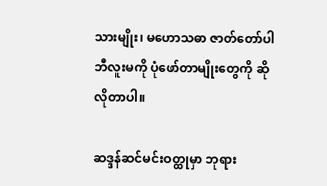သားမျိုး၊ မဟောသဓာ ဇာတ်တော်ပါ ဘီလူးမကို ပုံဖော်တာမျိုးတွေကို ဆိုလိုတာပါ။

ဆဒ္ဒန်ဆင်မင်းဝတ္ထုမှာ ဘုရား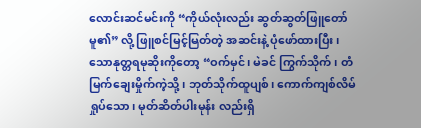လောင်းဆင်မင်းကို “ကိုယ်လုံးလည်း ဆွတ်ဆွတ်ဖြူတော်မူ၏” လို့ ဖြူစင်မြင့်မြတ်တဲ့ အဆင်းနဲ့ ပုံဖော်ထားပြီး၊ သောနုတ္တရမုဆိုးကိုတော့ “ဝက်မှင်၊ မဲခင် ကြွက်သိုက်၊ တံမြက်ချေးမှိုက်ကဲ့သို့၊ ဘုတ်သိုက်ထူပျစ်၊ ကောက်ကျစ်လိမ်ရှုပ်သော၊ မုတ်ဆိတ်ပါးမုန်း လည်းရှိ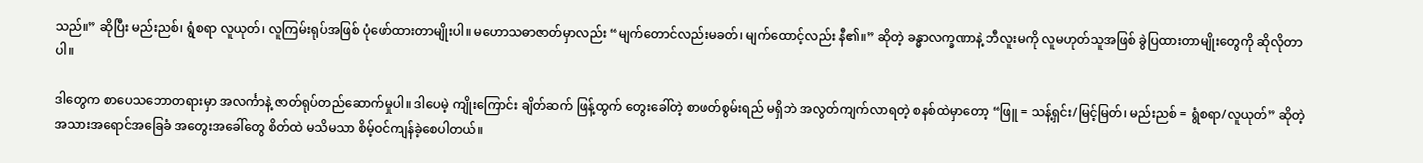သည်။” ဆိုပြီး မည်းညစ်၊ ရွံစရာ လူယုတ်၊ လူကြမ်းရုပ်အဖြစ် ပုံဖော်ထားတာမျိုးပါ။ မဟောသဓာဇာတ်မှာလည်း “မျက်တောင်လည်းမခတ်၊ မျက်ထောင့်လည်း နီ၏။” ဆိုတဲ့ ခန္ဓာလက္ခဏာနဲ့ ဘီလူးမကို လူမဟုတ်သူအဖြစ် ခွဲပြထားတာမျိုးတွေကို ဆိုလိုတာပါ။

ဒါတွေက စာပေသဘောတရားမှာ အလင်္ကာနဲ့ ဇာတ်ရုပ်တည်ဆောက်မှုပါ။ ဒါပေမဲ့ ကျိုးကြောင်း ချိတ်ဆက် ဖြန့်ထွက် တွေးခေါ်တဲ့ စာဖတ်စွမ်းရည် မရှိဘဲ အလွတ်ကျက်လာရတဲ့ စနစ်ထဲမှာတော့ “ဖြူ = သန့်ရှင်း/မြင့်မြတ်၊ မည်းညစ် = ရွံစရာ/လူယုတ်” ဆိုတဲ့ အသားအရောင်အခြေခံ အတွေးအခေါ်တွေ စိတ်ထဲ မသိမသာ စိမ့်ဝင်ကျန်ခဲ့စေပါတယ်။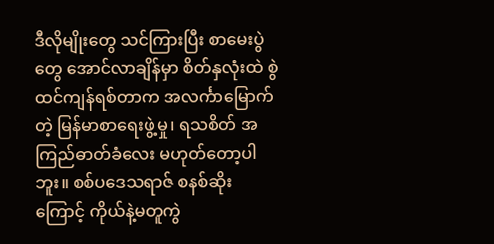ဒီလိုမျိုးတွေ သင်ကြားပြီး စာမေးပွဲတွေ အောင်လာချိန်မှာ စိတ်နှလုံးထဲ စွဲထင်ကျန်ရစ်တာက အလင်္ကာမြောက်တဲ့ မြန်မာစာရေးဖွဲ့မှု၊ ရသစိတ် အကြည်ဓာတ်ခံလေး မဟုတ်တော့ပါဘူး။ စစ်ပဒေသရာဇ် စနစ်ဆိုးကြောင့် ကိုယ်နဲ့မတူကွဲ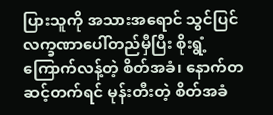ပြားသူကို အသားအရောင် သွင်ပြင် လက္ခဏာပေါ်တည်မှီပြီး စိုးရွံ့ကြောက်လန့်တဲ့ စိတ်အခံ၊ နောက်တဆင့်တက်ရင် မုန်းတီးတဲ့ စိတ်အခံ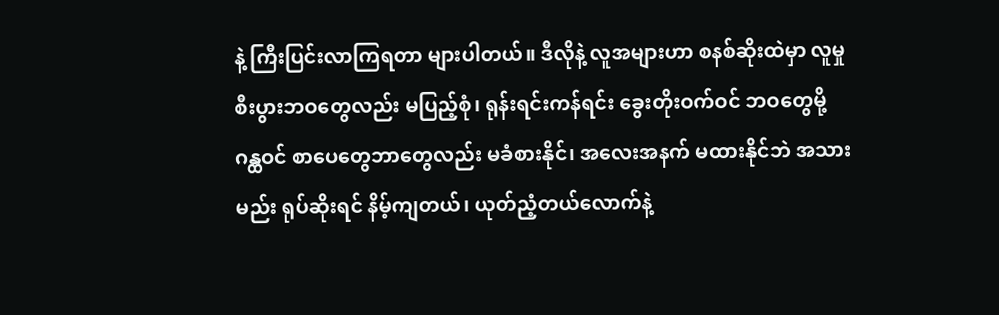နဲ့ ကြီးပြင်းလာကြရတာ များပါတယ်။ ဒီလိုနဲ့ လူအများဟာ စနစ်ဆိုးထဲမှာ လူမှု စီးပွားဘဝတွေလည်း မပြည့်စုံ၊ ရုန်းရင်းကန်ရင်း ခွေးတိုးဝက်ဝင် ဘဝတွေမို့ ဂန္ထဝင် စာပေတွေဘာတွေလည်း မခံစားနိုင်၊ အလေးအနက် မထားနိုင်ဘဲ အသားမည်း ရုပ်ဆိုးရင် နိမ့်ကျတယ်၊ ယုတ်ညံ့တယ်လောက်နဲ့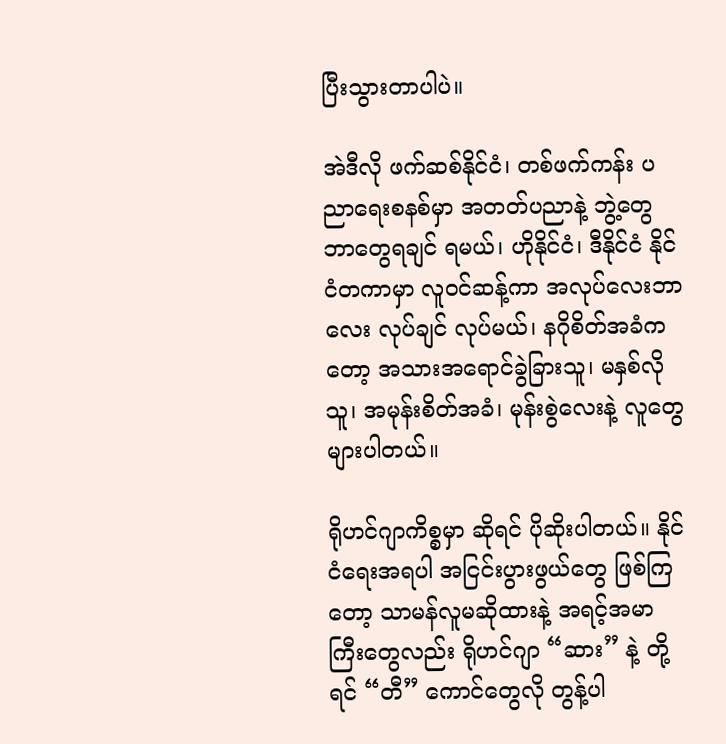ပြီးသွားတာပါပဲ။

အဲဒီလို ဖက်ဆစ်နိုင်ငံ၊ တစ်ဖက်ကန်း ပညာရေးစနစ်မှာ အတတ်ပညာနဲ့ ဘွဲ့တွေဘာတွေရချင် ရမယ်၊ ဟိုနိုင်ငံ၊ ဒီနိုင်ငံ နိုင်ငံတကာမှာ လူဝင်ဆန့်ကာ အလုပ်လေးဘာလေး လုပ်ချင် လုပ်မယ်၊ နဂိုစိတ်အခံကတော့ အသားအရောင်ခွဲခြားသူ၊ မနှစ်လိုသူ၊ အမုန်းစိတ်အခံ၊ မုန်းစွဲလေးနဲ့ လူတွေများပါတယ်။

ရိုဟင်ဂျာကိစ္စမှာ ဆိုရင် ပိုဆိုးပါတယ်။ နိုင်ငံရေးအရပါ အငြင်းပွားဖွယ်တွေ ဖြစ်ကြတော့ သာမန်လူမဆိုထားနဲ့ အရင့်အမာကြီးတွေလည်း ရိုဟင်ဂျာ “ဆား” နဲ့ တို့ရင် “တီ” ကောင်တွေလို တွန့်ပါ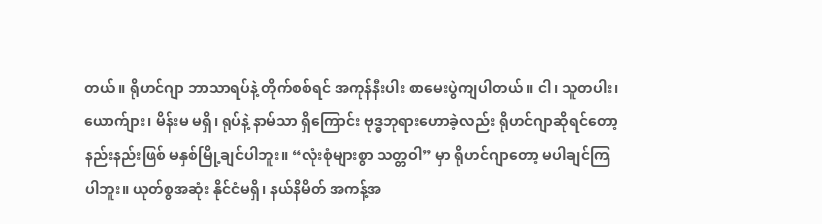တယ်။ ရိုဟင်ဂျာ ဘာသာရပ်နဲ့ တိုက်စစ်ရင် အကုန်နီးပါး စာမေးပွဲကျပါတယ်။ ငါ၊ သူတပါး၊ ယောက်ျား၊ မိန်းမ မရှိ၊ ရုပ်နဲ့ နာမ်သာ ရှိကြောင်း ဗုဒ္ဓဘုရားဟောခဲ့လည်း ရိုဟင်ဂျာဆိုရင်တော့ နည်းနည်းဖြစ် မနှစ်မြို့ချင်ပါဘူး။ “လုံးစုံများစွာ သတ္တဝါ” မှာ ရိုဟင်ဂျာတော့ မပါချင်ကြပါဘူး။ ယုတ်စွအဆုံး နိုင်ငံမရှိ၊ နယ်နိမိတ် အကန့်အ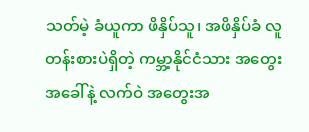သတ်မဲ့ ခံယူကာ ဖိနှိပ်သူ၊ အဖိနှိပ်ခံ လူတန်းစားပဲရှိတဲ့ ကမ္ဘာ့နိုင်ငံသား အတွေးအခေါ်နဲ့ လက်ဝဲ အတွေးအ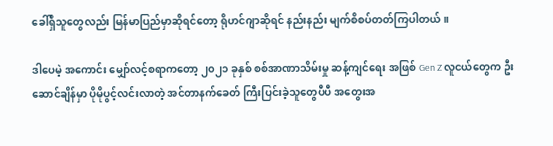ခေါ်ရှိသူတွေလည်း မြန်မာပြည်မှာဆိုရင်တော့ ရိုဟင်ဂျာဆိုရင် နည်းနည်း မျက်စိစပ်တတ်ကြပါတယ်။

ဒါပေမဲ့ အကောင်း မျှော်လင့်စရာကတော့ ၂၀၂၁ ခုနှစ် စစ်အာဏာသိမ်းမှု ဆန့်ကျင်ရေး အဖြစ် Gen Z လူငယ်တွေက ဦးဆောင်ချိန်မှာ ပိုမိုပွင့်လင်းလာတဲ့ အင်တာနက်ခေတ် ကြီးပြင်းခဲ့သူတွေပီပီ အတွေးအ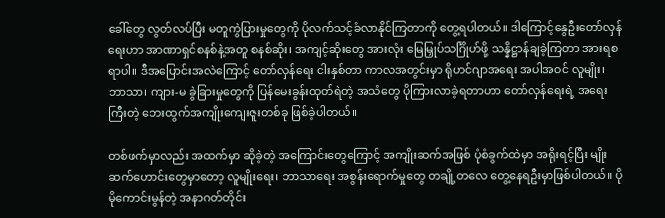ခေါ်တွေ လွတ်လပ်ပြီး မတူကွဲပြားမှုတွေကို ပိုလက်သင့်ခံလာနိုင်ကြတာကို တွေ့ရပါတယ်။ ဒါကြောင့်နွေဦးတော်လှန်ရေးဟာ အာဏာရှင်စနစ်နဲ့အတူ စနစ်ဆိုး၊ အကျင့်ဆိုးတွေ အားလုံး မြေမြှုပ်သင်္ဂြိုဟ်ဖို့ သန္နိဋ္ဌာန်ချခဲ့ကြတာ အားရစရာပါ။ ဒီအပြောင်းအလဲကြောင့် တော်လှန်ရေး ငါးနှစ်တာ ကာလအတွင်းမှာ ရိုဟင်ဂျာအရေး အပါအဝင် လူမျိုး၊ ဘာသာ၊ ကျား-မ ခွဲခြားမှုတွေကို ပြန်မေးခွန်းထုတ်ရဲတဲ့ အသံတွေ ပိုကြားလာခဲ့ရတာဟာ တော်လှန်ရေးရဲ့ အရေးကြီးတဲ့ ဘေးထွက်အကျိုးကျေးဇူးတစ်ခု ဖြစ်ခဲ့ပါတယ်။

တစ်ဖက်မှာလည်း အထက်မှာ ဆိုခဲ့တဲ့ အကြောင်းတွေကြောင့် အကျိုးဆက်အဖြစ် ပုံစံခွက်ထဲမှာ အရိုးရင့်ပြီး မျိုးဆက်ဟောင်းတွေမှာတော့ လူမျိုးရေး၊ ဘာသာရေး အစွန်းရောက်မှုတွေ တချို့တလေ တွေ့နေရဦးမှာဖြစ်ပါတယ်။ ပိုမိုကောင်းမွန်တဲ့ အနာဂတ်တိုင်း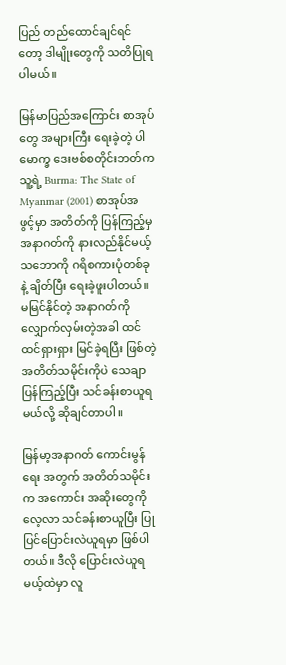ပြည် တည်ထောင်ချင်ရင်တော့ ဒါမျိုးတွေကို သတိပြုရပါမယ်။

မြန်မာပြည်အကြောင်း စာအုပ်တွေ အများကြီး ရေးခဲ့တဲ့ ပါမောက္ခ ဒေးဗစ်စတိုင်းဘတ်က သူ့ရဲ့ Burma: The State of Myanmar (2001) စာအုပ်အဖွင့်မှာ အတိတ်ကို ပြန်ကြည့်မှ အနာဂတ်ကို နားလည်နိုင်မယ့်သဘောကို ဂရိစကားပုံတစ်ခုနဲ့ ချိတ်ပြီး ရေးခဲ့ဖူးပါတယ်။ မမြင်နိုင်တဲ့ အနာဂတ်ကို လျှောက်လှမ်းတဲ့အခါ ထင်ထင်ရှားရှား မြင်ခဲ့ရပြီး ဖြစ်တဲ့ အတိတ်သမိုင်းကိုပဲ သေချာပြန်ကြည့်ပြီး သင်ခန်းစာယူရမယ်လို့ ဆိုချင်တာပါ။

မြန်မာ့အနာဂတ် ကောင်းမွန်ရေး အတွက် အတိတ်သမိုင်းက အကောင်း အဆိုးတွေကို လေ့လာ သင်ခန်းစာယူပြီး ပြုပြင်ပြောင်းလဲယူရမှာ ဖြစ်ပါတယ်။ ဒီလို ပြောင်းလဲယူရမယ့်ထဲမှာ လူ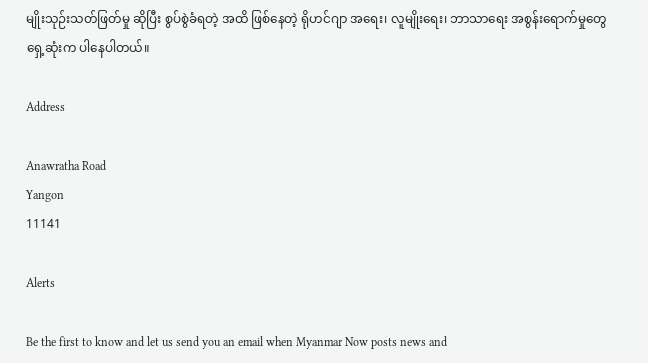မျိုးသုဉ်းသတ်ဖြတ်မှု ဆိုပြီး စွပ်စွဲခံရတဲ့ အထိ ဖြစ်နေတဲ့ ရိုဟင်ဂျာ အရေး၊ လူမျိုးရေး၊ ဘာသာရေး အစွန်းရောက်မှုတွေ ရှေ့ဆုံးက ပါနေပါတယ်။

Address

Anawratha Road
Yangon
11141

Alerts

Be the first to know and let us send you an email when Myanmar Now posts news and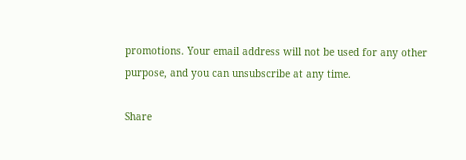promotions. Your email address will not be used for any other purpose, and you can unsubscribe at any time.

Share